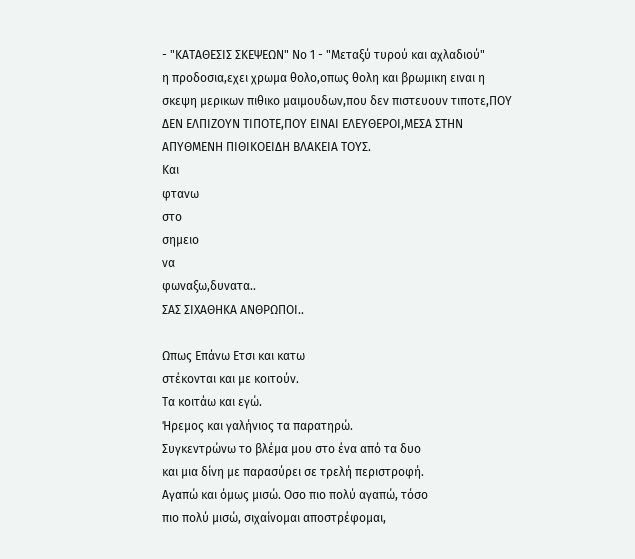- "ΚΑΤΑΘΕΣΙΣ ΣΚΕΨΕΩΝ" Νο 1 - "Μεταξύ τυρού και αχλαδιού"
η προδοσια,εχει χρωμα θολο,οπως θολη και βρωμικη ειναι η σκεψη μερικων πιθικο μαιμουδων,που δεν πιστευουν τιποτε,ΠΟΥ ΔΕΝ ΕΛΠΙΖΟΥΝ ΤΙΠΟΤΕ,ΠΟΥ ΕΙΝΑΙ ΕΛΕΥΘΕΡΟΙ,ΜΕΣΑ ΣΤΗΝ ΑΠΥΘΜΕΝΗ ΠΙΘΙΚΟΕΙΔΗ ΒΛΑΚΕΙΑ ΤΟΥΣ.
Και
φτανω
στο
σημειο
να
φωναξω,δυνατα..
ΣΑΣ ΣΙΧΑΘΗΚΑ ΑΝΘΡΩΠΟΙ..

Ωπως Επάνω Ετσι και κατω
στέκονται και με κοιτούν.
Τα κοιτάω και εγώ.
Ήρεμος και γαλήνιος τα παρατηρώ.
Συγκεντρώνω το βλέμα μου στο ένα από τα δυο
και μια δίνη με παρασύρει σε τρελή περιστροφή.
Αγαπώ και όμως μισώ. Οσο πιο πολύ αγαπώ, τόσο
πιο πολύ μισώ, σιχαίνομαι αποστρέφομαι,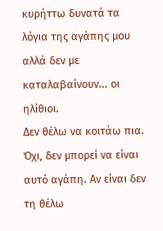κυρήττω δυνατά τα λόγια της αγάπης μου
αλλά δεν με καταλαβαίνουν... οι ηλίθιοι.
Δεν θέλω να κοιτάω πια.
Όχι, δεν μπορεί να είναι αυτό αγάπη. Αν είναι δεν τη θέλω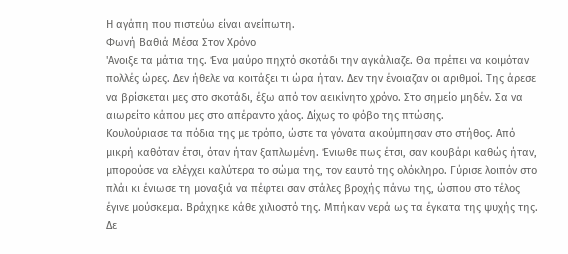Η αγάπη που πιστεύω είναι ανείπωτη.
Φωνή Βαθιά Μέσα Στον Χρόνο
'Ανοιξε τα μάτια της. Ένα μαύρο πηχτό σκοτάδι την αγκάλιαζε. Θα πρέπει να κοιμόταν πολλές ώρες. Δεν ήθελε να κοιτάξει τι ώρα ήταν. Δεν την ένοιαζαν οι αριθμοί. Της άρεσε να βρίσκεται μες στο σκοτάδι, έξω από τον αεικίνητο χρόνο. Στο σημείο μηδέν. Σα να αιωρείτο κάπου μες στο απέραντο χάος. Δίχως το φόβο της πτώσης.
Κουλούριασε τα πόδια της με τρόπο, ώστε τα γόνατα ακούμπησαν στο στήθος. Από μικρή καθόταν έτσι, όταν ήταν ξαπλωμένη. Ένιωθε πως έτσι, σαν κουβάρι καθώς ήταν, μπορούσε να ελέγχει καλύτερα το σώμα της, τον εαυτό της ολόκληρο. Γύρισε λοιπόν στο πλάι κι ένιωσε τη μοναξιά να πέφτει σαν στάλες βροχής πάνω της, ώσπου στο τέλος έγινε μούσκεμα. Βράχηκε κάθε χιλιοστό της. Μπήκαν νερά ως τα έγκατα της ψυχής της. Δε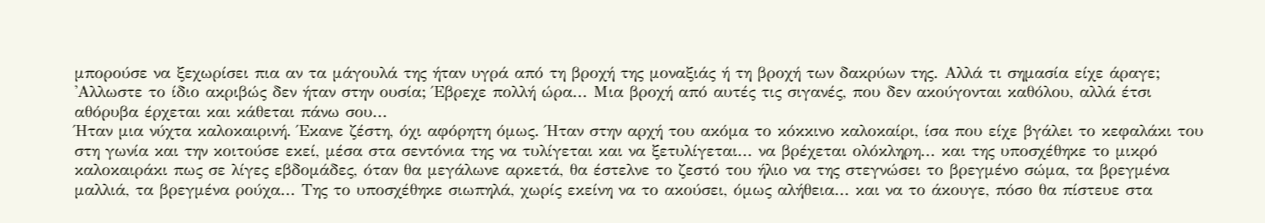μπορούσε να ξεχωρίσει πια αν τα μάγουλά της ήταν υγρά από τη βροχή της μοναξιάς ή τη βροχή των δακρύων της. Αλλά τι σημασία είχε άραγε; 'Αλλωστε το ίδιο ακριβώς δεν ήταν στην ουσία; Έβρεχε πολλή ώρα... Μια βροχή από αυτές τις σιγανές, που δεν ακούγονται καθόλου, αλλά έτσι αθόρυβα έρχεται και κάθεται πάνω σου...
Ήταν μια νύχτα καλοκαιρινή. Έκανε ζέστη, όχι αφόρητη όμως. Ήταν στην αρχή του ακόμα το κόκκινο καλοκαίρι, ίσα που είχε βγάλει το κεφαλάκι του στη γωνία και την κοιτούσε εκεί, μέσα στα σεντόνια της να τυλίγεται και να ξετυλίγεται... να βρέχεται ολόκληρη... και της υποσχέθηκε το μικρό καλοκαιράκι πως σε λίγες εβδομάδες, όταν θα μεγάλωνε αρκετά, θα έστελνε το ζεστό του ήλιο να της στεγνώσει το βρεγμένο σώμα, τα βρεγμένα μαλλιά, τα βρεγμένα ρούχα... Της το υποσχέθηκε σιωπηλά, χωρίς εκείνη να το ακούσει, όμως αλήθεια... και να το άκουγε, πόσο θα πίστευε στα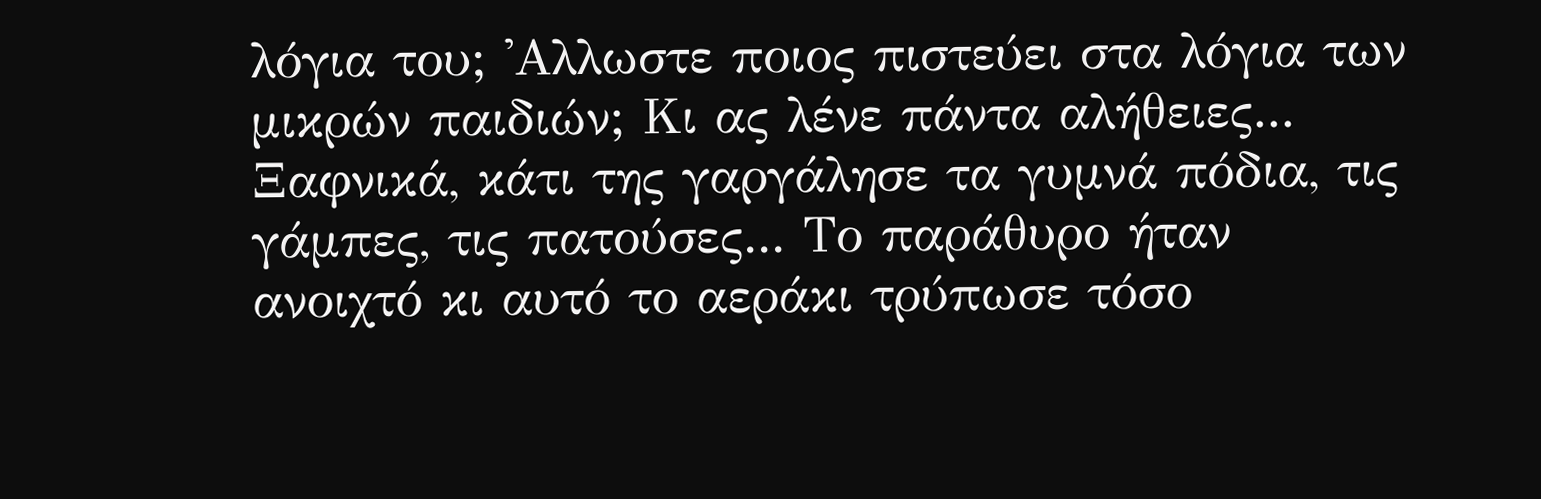λόγια του; 'Αλλωστε ποιος πιστεύει στα λόγια των μικρών παιδιών; Κι ας λένε πάντα αλήθειες...
Ξαφνικά, κάτι της γαργάλησε τα γυμνά πόδια, τις γάμπες, τις πατούσες... Το παράθυρο ήταν ανοιχτό κι αυτό το αεράκι τρύπωσε τόσο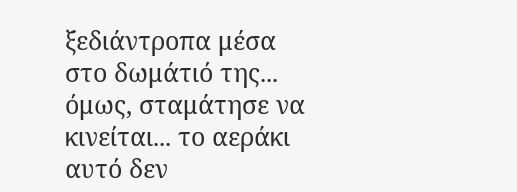ξεδιάντροπα μέσα στο δωμάτιό της... όμως, σταμάτησε να κινείται... το αεράκι αυτό δεν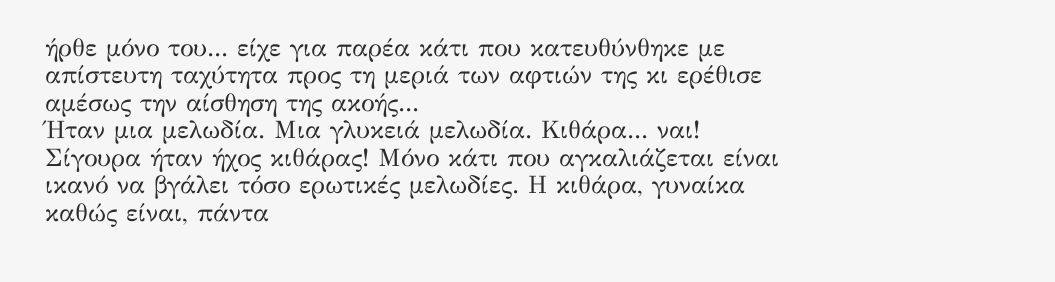ήρθε μόνο του... είχε για παρέα κάτι που κατευθύνθηκε με απίστευτη ταχύτητα προς τη μεριά των αφτιών της κι ερέθισε αμέσως την αίσθηση της ακοής...
Ήταν μια μελωδία. Μια γλυκειά μελωδία. Κιθάρα... ναι! Σίγουρα ήταν ήχος κιθάρας! Μόνο κάτι που αγκαλιάζεται είναι ικανό να βγάλει τόσο ερωτικές μελωδίες. Η κιθάρα, γυναίκα καθώς είναι, πάντα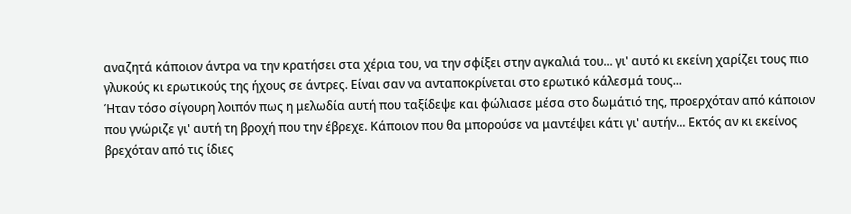αναζητά κάποιον άντρα να την κρατήσει στα χέρια του, να την σφίξει στην αγκαλιά του... γι' αυτό κι εκείνη χαρίζει τους πιο γλυκούς κι ερωτικούς της ήχους σε άντρες. Είναι σαν να ανταποκρίνεται στο ερωτικό κάλεσμά τους...
Ήταν τόσο σίγουρη λοιπόν πως η μελωδία αυτή που ταξίδεψε και φώλιασε μέσα στο δωμάτιό της, προερχόταν από κάποιον που γνώριζε γι' αυτή τη βροχή που την έβρεχε. Κάποιον που θα μπορούσε να μαντέψει κάτι γι' αυτήν... Εκτός αν κι εκείνος βρεχόταν από τις ίδιες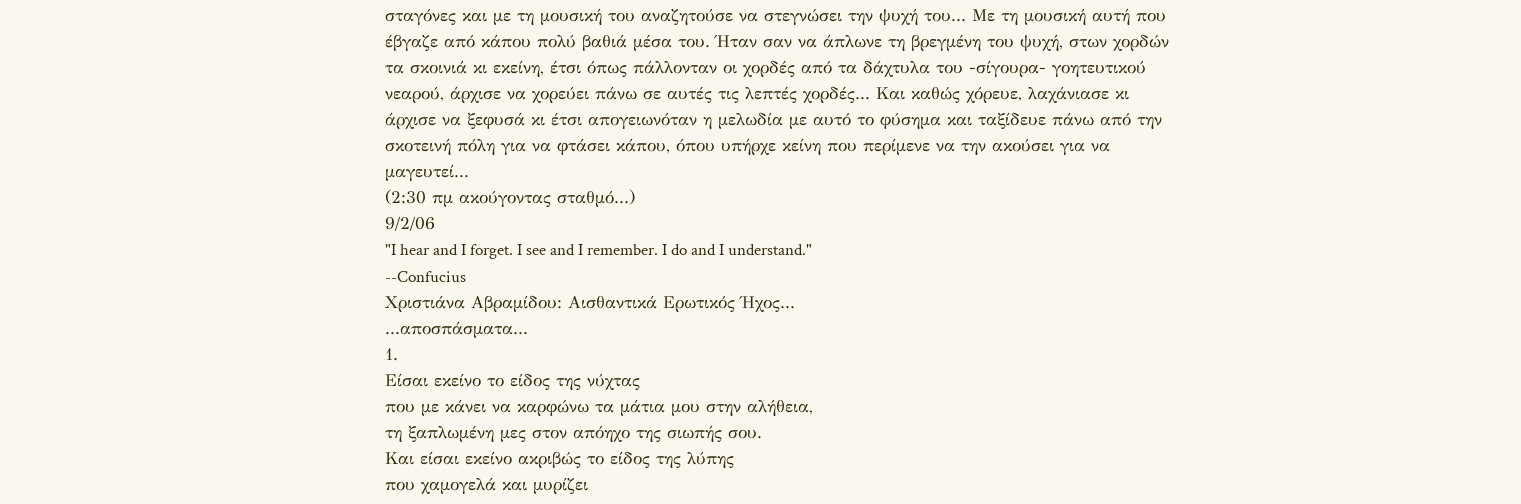σταγόνες και με τη μουσική του αναζητούσε να στεγνώσει την ψυχή του... Με τη μουσική αυτή που έβγαζε από κάπου πολύ βαθιά μέσα του. Ήταν σαν να άπλωνε τη βρεγμένη του ψυχή, στων χορδών τα σκοινιά κι εκείνη, έτσι όπως πάλλονταν οι χορδές από τα δάχτυλα του -σίγουρα- γοητευτικού νεαρού, άρχισε να χορεύει πάνω σε αυτές τις λεπτές χορδές... Και καθώς χόρευε, λαχάνιασε κι άρχισε να ξεφυσά κι έτσι απογειωνόταν η μελωδία με αυτό το φύσημα και ταξίδευε πάνω από την σκοτεινή πόλη για να φτάσει κάπου, όπου υπήρχε κείνη που περίμενε να την ακούσει για να μαγευτεί...
(2:30 πμ ακούγοντας σταθμό...)
9/2/06
"I hear and I forget. I see and I remember. I do and I understand."
--Confucius
Χριστιάνα Αβραμίδου: Αισθαντικά Ερωτικός Ήχος...
...αποσπάσματα...
1.
Είσαι εκείνο το είδος της νύχτας
που με κάνει να καρφώνω τα μάτια μου στην αλήθεια,
τη ξαπλωμένη μες στον απόηχο της σιωπής σου.
Και είσαι εκείνο ακριβώς το είδος της λύπης
που χαμογελά και μυρίζει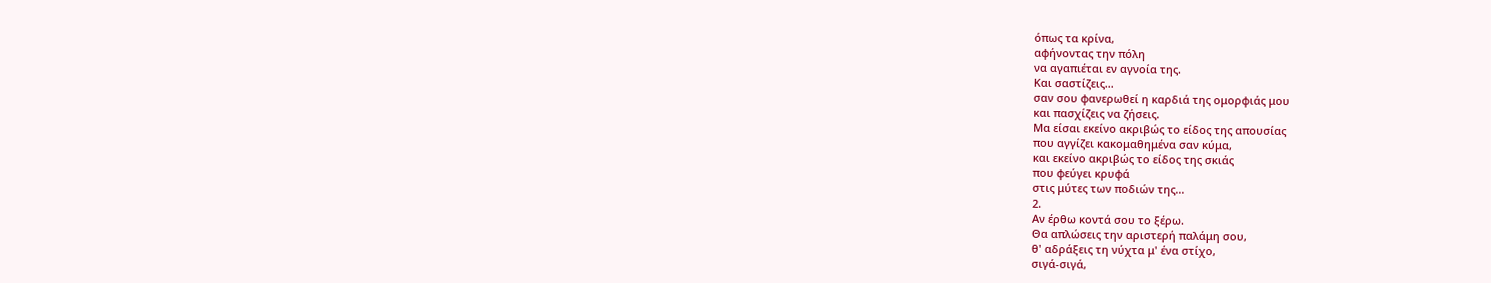όπως τα κρίνα,
αφήνοντας την πόλη
να αγαπιέται εν αγνοία της.
Και σαστίζεις...
σαν σου φανερωθεί η καρδιά της ομορφιάς μου
και πασχίζεις να ζήσεις.
Μα είσαι εκείνο ακριβώς το είδος της απουσίας
που αγγίζει κακομαθημένα σαν κύμα,
και εκείνο ακριβώς το είδος της σκιάς
που φεύγει κρυφά
στις μύτες των ποδιών της...
2.
Αν έρθω κοντά σου το ξέρω.
Θα απλώσεις την αριστερή παλάμη σου,
θ' αδράξεις τη νύχτα μ' ένα στίχο,
σιγά-σιγά,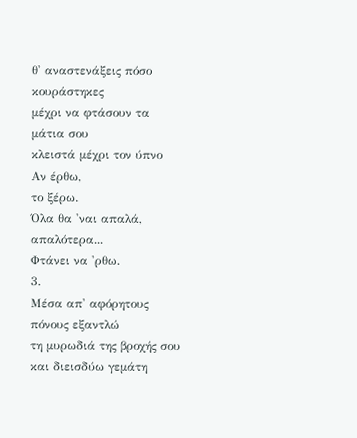θ' αναστενάξεις πόσο κουράστηκες
μέχρι να φτάσουν τα μάτια σου
κλειστά μέχρι τον ύπνο
Αν έρθω,
το ξέρω.
Όλα θα 'ναι απαλά,
απαλότερα...
Φτάνει να 'ρθω.
3.
Μέσα απ' αφόρητους πόνους εξαντλώ
τη μυρωδιά της βροχής σου
και διεισδύω γεμάτη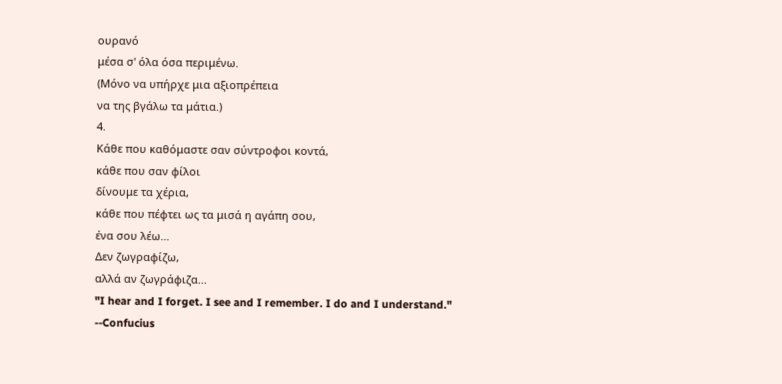ουρανό
μέσα σ' όλα όσα περιμένω.
(Μόνο να υπήρχε μια αξιοπρέπεια
να της βγάλω τα μάτια.)
4.
Κάθε που καθόμαστε σαν σύντροφοι κοντά,
κάθε που σαν φίλοι
δίνουμε τα χέρια,
κάθε που πέφτει ως τα μισά η αγάπη σου,
ένα σου λέω...
Δεν ζωγραφίζω,
αλλά αν ζωγράφιζα...
"I hear and I forget. I see and I remember. I do and I understand."
--Confucius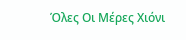Όλες Οι Μέρες Χιόνι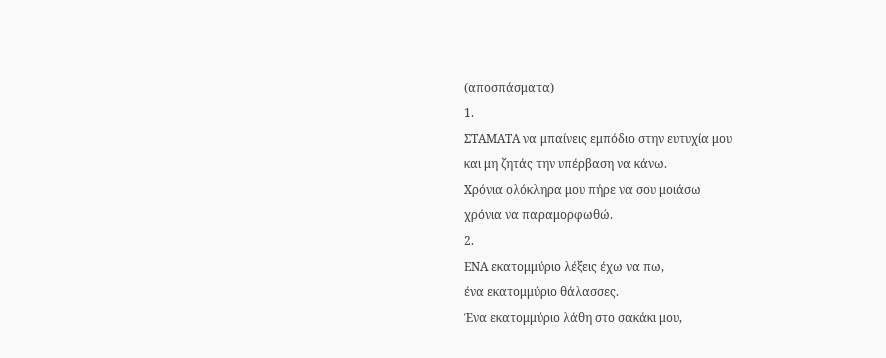(αποσπάσματα)
1.
ΣΤΑΜΑΤΑ να μπαίνεις εμπόδιο στην ευτυχία μου
και μη ζητάς την υπέρβαση να κάνω.
Χρόνια ολόκληρα μου πήρε να σου μοιάσω
χρόνια να παραμορφωθώ.
2.
ΕΝΑ εκατομμύριο λέξεις έχω να πω,
ένα εκατομμύριο θάλασσες.
Ένα εκατομμύριο λάθη στο σακάκι μου,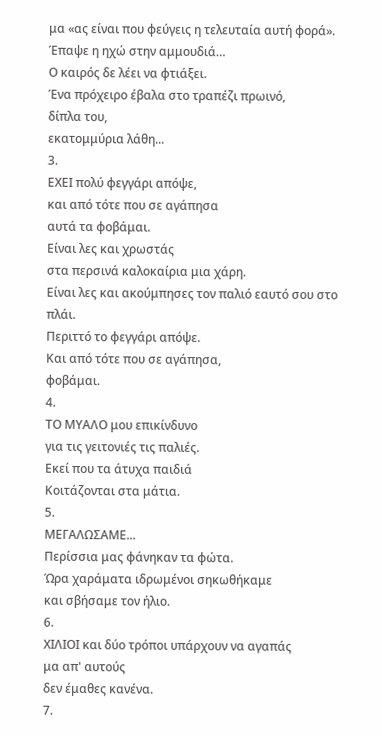μα «ας είναι που φεύγεις η τελευταία αυτή φορά».
Έπαψε η ηχώ στην αμμουδιά…
Ο καιρός δε λέει να φτιάξει.
Ένα πρόχειρο έβαλα στο τραπέζι πρωινό,
δίπλα του,
εκατομμύρια λάθη...
3.
ΕΧΕΙ πολύ φεγγάρι απόψε,
και από τότε που σε αγάπησα
αυτά τα φοβάμαι.
Είναι λες και χρωστάς
στα περσινά καλοκαίρια μια χάρη.
Είναι λες και ακούμπησες τον παλιό εαυτό σου στο πλάι.
Περιττό το φεγγάρι απόψε.
Και από τότε που σε αγάπησα,
φοβάμαι.
4.
ΤΟ ΜΥΑΛΟ μου επικίνδυνο
για τις γειτονιές τις παλιές.
Εκεί που τα άτυχα παιδιά
Κοιτάζονται στα μάτια.
5.
ΜΕΓΑΛΩΣΑΜΕ...
Περίσσια μας φάνηκαν τα φώτα.
Ώρα χαράματα ιδρωμένοι σηκωθήκαμε
και σβήσαμε τον ήλιο.
6.
ΧΙΛΙΟΙ και δύο τρόποι υπάρχουν να αγαπάς
μα απ' αυτούς
δεν έμαθες κανένα.
7.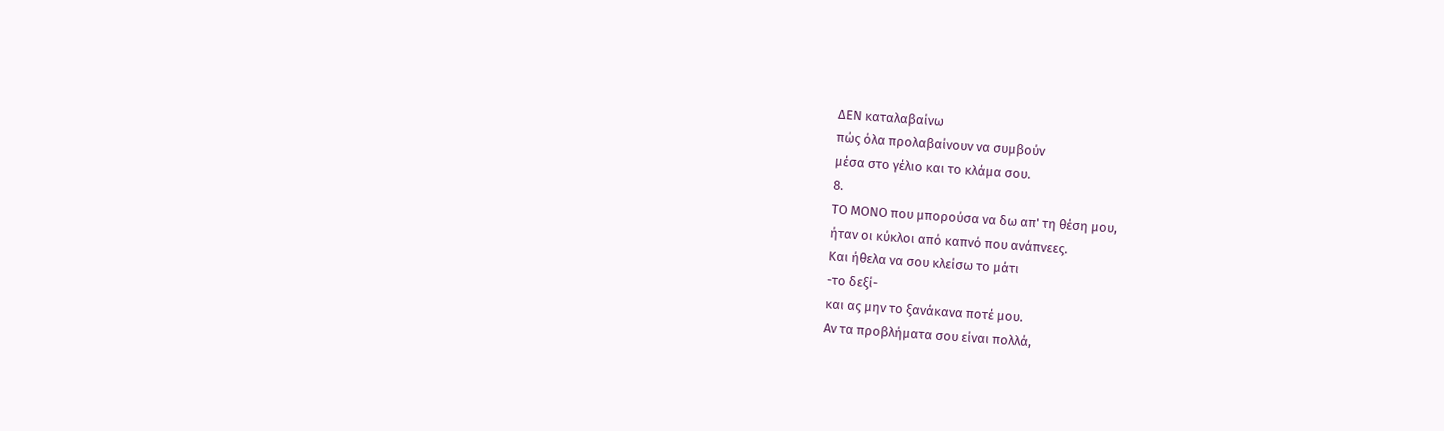ΔΕΝ καταλαβαίνω
πώς όλα προλαβαίνουν να συμβούν
μέσα στο γέλιο και το κλάμα σου.
8.
ΤΟ ΜΟΝΟ που μπορούσα να δω απ' τη θέση μου,
ήταν οι κύκλοι από καπνό που ανάπνεες.
Και ήθελα να σου κλείσω το μάτι
-το δεξί-
και ας μην το ξανάκανα ποτέ μου.
Αν τα προβλήματα σου είναι πολλά,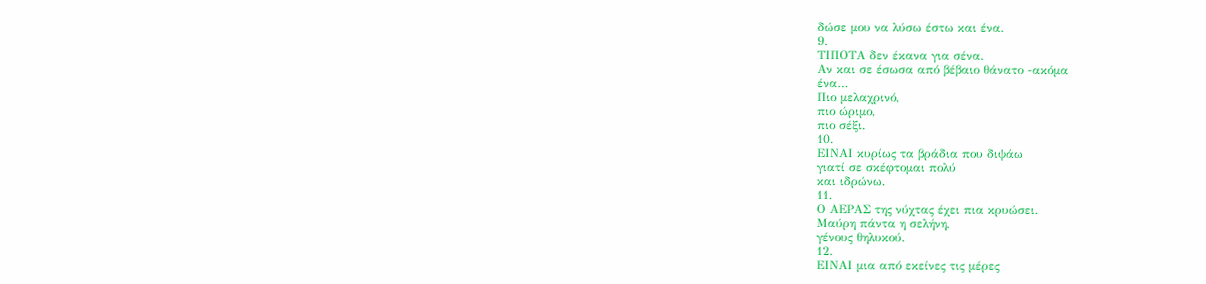δώσε μου να λύσω έστω και ένα.
9.
ΤΙΠΟΤΑ δεν έκανα για σένα.
Αν και σε έσωσα από βέβαιο θάνατο -ακόμα
ένα…
Πιο μελαχρινό,
πιο ώριμο,
πιο σέξι.
10.
ΕΙΝΑΙ κυρίως τα βράδια που διψάω
γιατί σε σκέφτομαι πολύ
και ιδρώνω.
11.
Ο ΑΕΡΑΣ της νύχτας έχει πια κρυώσει.
Μαύρη πάντα η σελήνη,
γένους θηλυκού.
12.
ΕΙΝΑΙ μια από εκείνες τις μέρες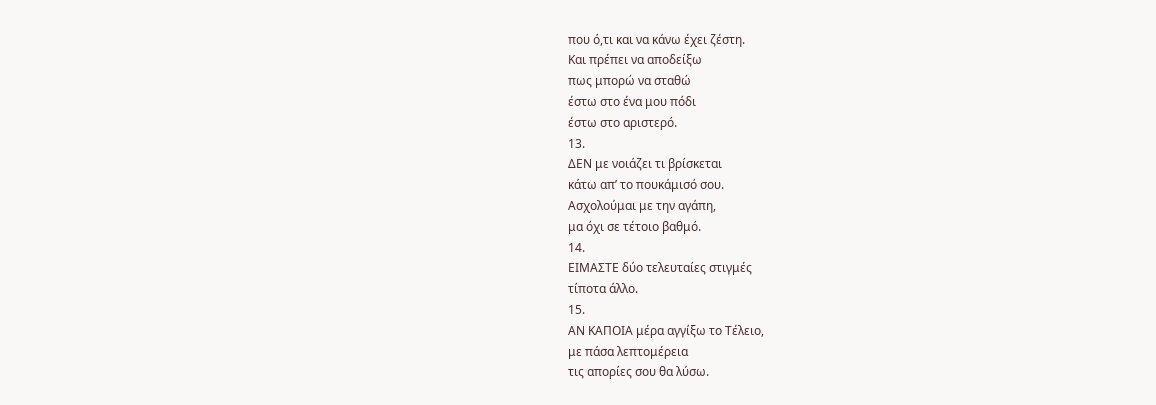που ό,τι και να κάνω έχει ζέστη.
Και πρέπει να αποδείξω
πως μπορώ να σταθώ
έστω στο ένα μου πόδι
έστω στο αριστερό.
13.
ΔΕΝ με νοιάζει τι βρίσκεται
κάτω απ’ το πουκάμισό σου.
Ασχολούμαι με την αγάπη,
μα όχι σε τέτοιο βαθμό.
14.
ΕΙΜΑΣΤΕ δύο τελευταίες στιγμές
τίποτα άλλο.
15.
ΑΝ ΚΑΠΟΙΑ μέρα αγγίξω το Τέλειο,
με πάσα λεπτομέρεια
τις απορίες σου θα λύσω.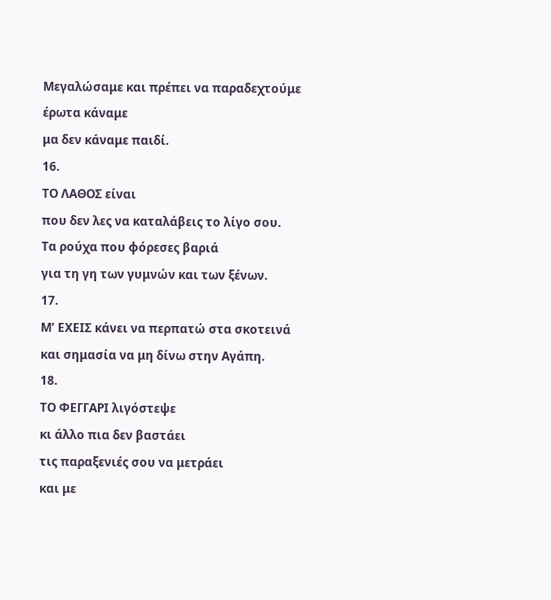Μεγαλώσαμε και πρέπει να παραδεχτούμε
έρωτα κάναμε
μα δεν κάναμε παιδί.
16.
ΤΟ ΛΑΘΟΣ είναι
που δεν λες να καταλάβεις το λίγο σου.
Τα ρούχα που φόρεσες βαριά
για τη γη των γυμνών και των ξένων.
17.
Μ’ ΕΧΕΙΣ κάνει να περπατώ στα σκοτεινά
και σημασία να μη δίνω στην Αγάπη.
18.
ΤΟ ΦΕΓΓΑΡΙ λιγόστεψε
κι άλλο πια δεν βαστάει
τις παραξενιές σου να μετράει
και με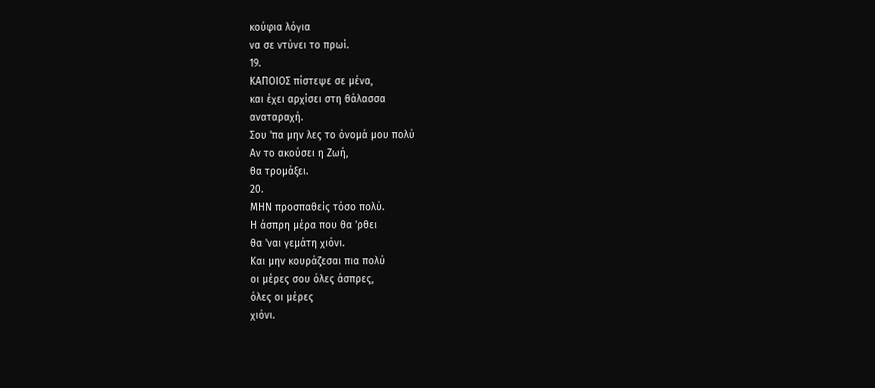κούφια λόγια
να σε ντύνει το πρωί.
19.
ΚΑΠΟΙΟΣ πίστεψε σε μένα,
και έχει αρχίσει στη θάλασσα
αναταραχή.
Σου 'πα μην λες το όνομά μου πολύ
Αν το ακούσει η Ζωή,
θα τρομάξει.
20.
ΜΗΝ προσπαθείς τόσο πολύ.
Η άσπρη μέρα που θα 'ρθει
θα 'ναι γεμάτη χιόνι.
Και μην κουράζεσαι πια πολύ
οι μέρες σου όλες άσπρες,
όλες οι μέρες
χιόνι.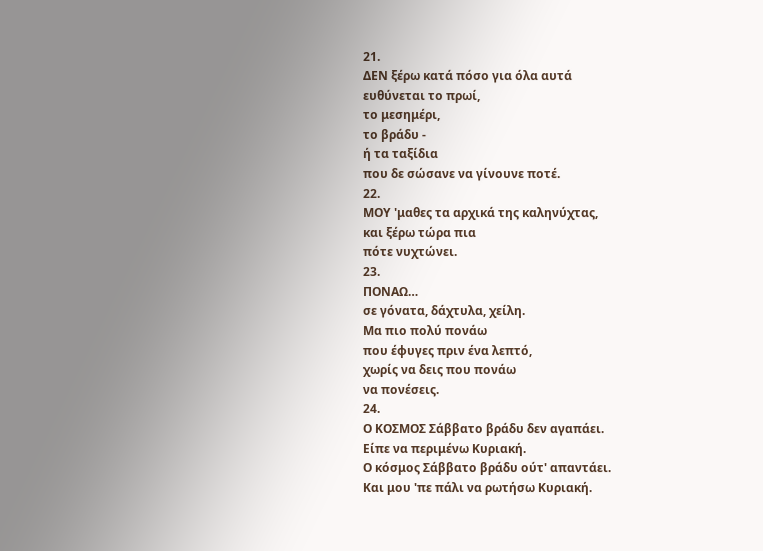21.
ΔΕΝ ξέρω κατά πόσο για όλα αυτά
ευθύνεται το πρωί,
το μεσημέρι,
το βράδυ -
ή τα ταξίδια
που δε σώσανε να γίνουνε ποτέ.
22.
ΜΟΥ 'μαθες τα αρχικά της καληνύχτας,
και ξέρω τώρα πια
πότε νυχτώνει.
23.
ΠΟΝΑΩ…
σε γόνατα, δάχτυλα, χείλη.
Μα πιο πολύ πονάω
που έφυγες πριν ένα λεπτό,
χωρίς να δεις που πονάω
να πονέσεις.
24.
Ο ΚΟΣΜΟΣ Σάββατο βράδυ δεν αγαπάει.
Είπε να περιμένω Κυριακή.
Ο κόσμος Σάββατο βράδυ ούτ' απαντάει.
Και μου 'πε πάλι να ρωτήσω Κυριακή.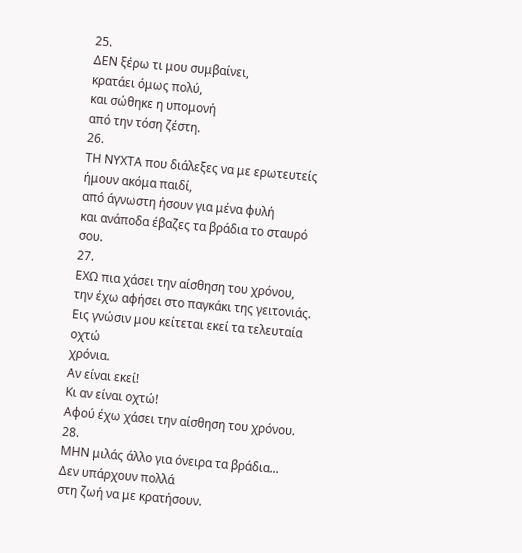25.
ΔΕΝ ξέρω τι μου συμβαίνει,
κρατάει όμως πολύ,
και σώθηκε η υπομονή
από την τόση ζέστη.
26.
ΤΗ ΝΥΧΤΑ που διάλεξες να με ερωτευτείς
ήμουν ακόμα παιδί,
από άγνωστη ήσουν για μένα φυλή
και ανάποδα έβαζες τα βράδια το σταυρό σου.
27.
ΕΧΩ πια χάσει την αίσθηση του χρόνου,
την έχω αφήσει στο παγκάκι της γειτονιάς.
Εις γνώσιν μου κείτεται εκεί τα τελευταία οχτώ
χρόνια.
Αν είναι εκεί!
Κι αν είναι οχτώ!
Αφού έχω χάσει την αίσθηση του χρόνου.
28.
ΜΗΝ μιλάς άλλο για όνειρα τα βράδια...
Δεν υπάρχουν πολλά
στη ζωή να με κρατήσουν.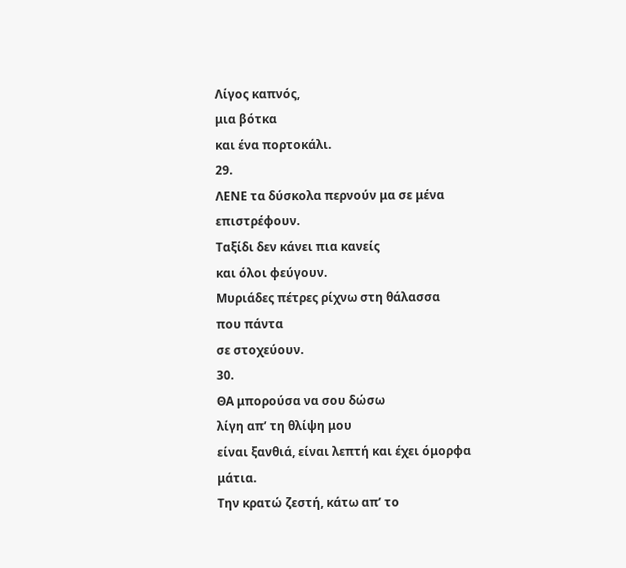Λίγος καπνός,
μια βότκα
και ένα πορτοκάλι.
29.
ΛΕΝΕ τα δύσκολα περνούν μα σε μένα επιστρέφουν.
Ταξίδι δεν κάνει πια κανείς
και όλοι φεύγουν.
Μυριάδες πέτρες ρίχνω στη θάλασσα
που πάντα
σε στοχεύουν.
30.
ΘΑ μπορούσα να σου δώσω
λίγη απ’ τη θλίψη μου
είναι ξανθιά, είναι λεπτή και έχει όμορφα μάτια.
Την κρατώ ζεστή, κάτω απ’ το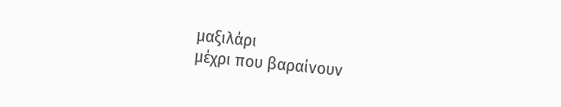μαξιλάρι
μέχρι που βαραίνουν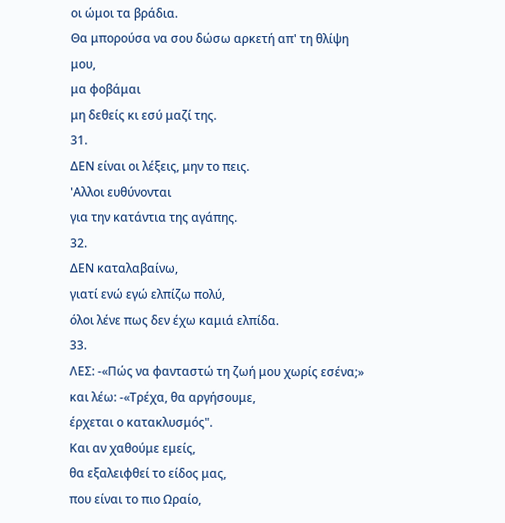οι ώμοι τα βράδια.
Θα μπορούσα να σου δώσω αρκετή απ' τη θλίψη μου,
μα φοβάμαι
μη δεθείς κι εσύ μαζί της.
31.
ΔΕΝ είναι οι λέξεις, μην το πεις.
'Αλλοι ευθύνονται
για την κατάντια της αγάπης.
32.
ΔΕΝ καταλαβαίνω,
γιατί ενώ εγώ ελπίζω πολύ,
όλοι λένε πως δεν έχω καμιά ελπίδα.
33.
ΛΕΣ: -«Πώς να φανταστώ τη ζωή μου χωρίς εσένα;»
και λέω: -«Τρέχα, θα αργήσουμε,
έρχεται ο κατακλυσμός".
Και αν χαθούμε εμείς,
θα εξαλειφθεί το είδος μας,
που είναι το πιο Ωραίο,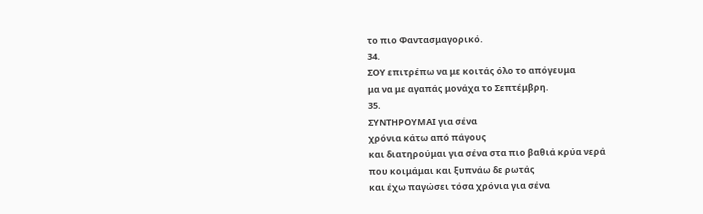το πιο Φαντασμαγορικό.
34.
ΣΟΥ επιτρέπω να με κοιτάς όλο το απόγευμα
μα να με αγαπάς μονάχα το Σεπτέμβρη.
35.
ΣΥΝΤΗΡΟΥΜΑΙ για σένα
χρόνια κάτω από πάγους
και διατηρούμαι για σένα στα πιο βαθιά κρύα νερά
που κοιμάμαι και ξυπνάω δε ρωτάς
και έχω παγώσει τόσα χρόνια για σένα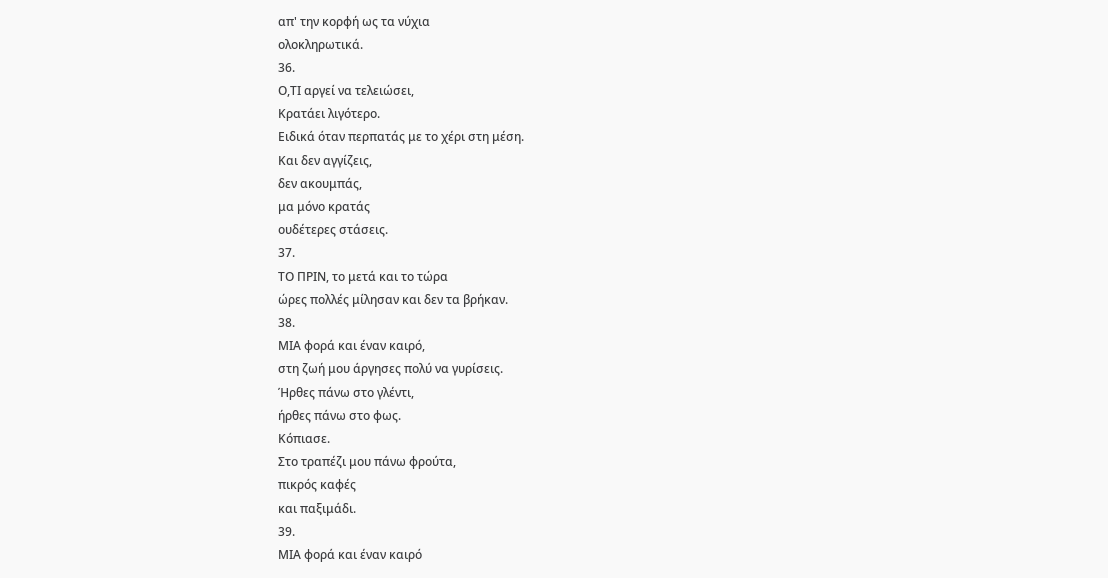απ' την κορφή ως τα νύχια
ολοκληρωτικά.
36.
Ο,ΤΙ αργεί να τελειώσει,
Κρατάει λιγότερο.
Ειδικά όταν περπατάς με το χέρι στη μέση.
Και δεν αγγίζεις,
δεν ακουμπάς,
μα μόνο κρατάς
ουδέτερες στάσεις.
37.
ΤΟ ΠΡΙΝ, το μετά και το τώρα
ώρες πολλές μίλησαν και δεν τα βρήκαν.
38.
ΜΙΑ φορά και έναν καιρό,
στη ζωή μου άργησες πολύ να γυρίσεις.
Ήρθες πάνω στο γλέντι,
ήρθες πάνω στο φως.
Κόπιασε.
Στο τραπέζι μου πάνω φρούτα,
πικρός καφές
και παξιμάδι.
39.
ΜΙΑ φορά και έναν καιρό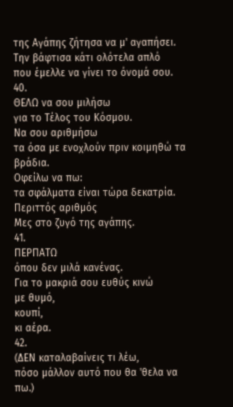της Αγάπης ζήτησα να μ' αγαπήσει.
Την βάφτισα κάτι ολότελα απλό
που έμελλε να γίνει το όνομά σου.
40.
ΘΕΛΩ να σου μιλήσω
για το Τέλος του Κόσμου.
Να σου αριθμήσω
τα όσα με ενοχλούν πριν κοιμηθώ τα βράδια.
Οφείλω να πω:
τα σφάλματα είναι τώρα δεκατρία.
Περιττός αριθμός
Μες στο ζυγό της αγάπης.
41.
ΠΕΡΠΑΤΩ
όπου δεν μιλά κανένας.
Για το μακριά σου ευθύς κινώ
με θυμό,
κουπί,
κι αέρα.
42.
(ΔΕΝ καταλαβαίνεις τι λέω,
πόσο μάλλον αυτό που θα 'θελα να πω.)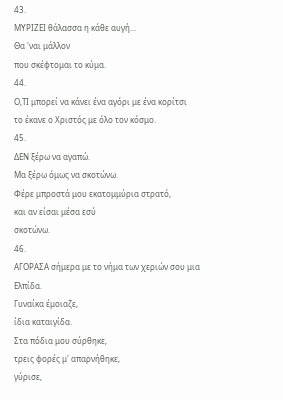43.
ΜΥΡΙΖΕΙ θάλασσα η κάθε αυγή...
Θα 'ναι μάλλον
που σκέφτομαι το κύμα.
44.
Ο,ΤΙ μπορεί να κάνει ένα αγόρι με ένα κορίτσι
το έκανε ο Χριστός με όλο τον κόσμο.
45.
ΔΕΝ ξέρω να αγαπώ.
Μα ξέρω όμως να σκοτώνω.
Φέρε μπροστά μου εκατομμύρια στρατό,
και αν είσαι μέσα εσύ
σκοτώνω.
46.
ΑΓΟΡΑΣΑ σήμερα με το νήμα των χεριών σου μια
Ελπίδα.
Γυναίκα έμοιαζε,
ίδια καταιγίδα.
Στα πόδια μου σύρθηκε,
τρεις φορές μ' απαρνήθηκε,
γύρισε,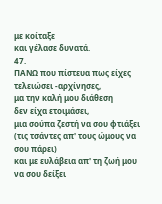με κοίταξε
και γέλασε δυνατά.
47.
ΠΑΝΩ που πίστευα πως είχες τελειώσει -αρχίνησες,
μα την καλή μου διάθεση
δεν είχα ετοιμάσει,
μια σούπα ζεστή να σου φτιάξει
(τις τσάντες απ' τους ώμους να σου πάρει)
και με ευλάβεια απ' τη ζωή μου
να σου δείξει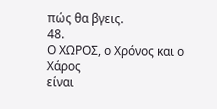πώς θα βγεις.
48.
Ο ΧΩΡΟΣ, ο Χρόνος και ο Χάρος
είναι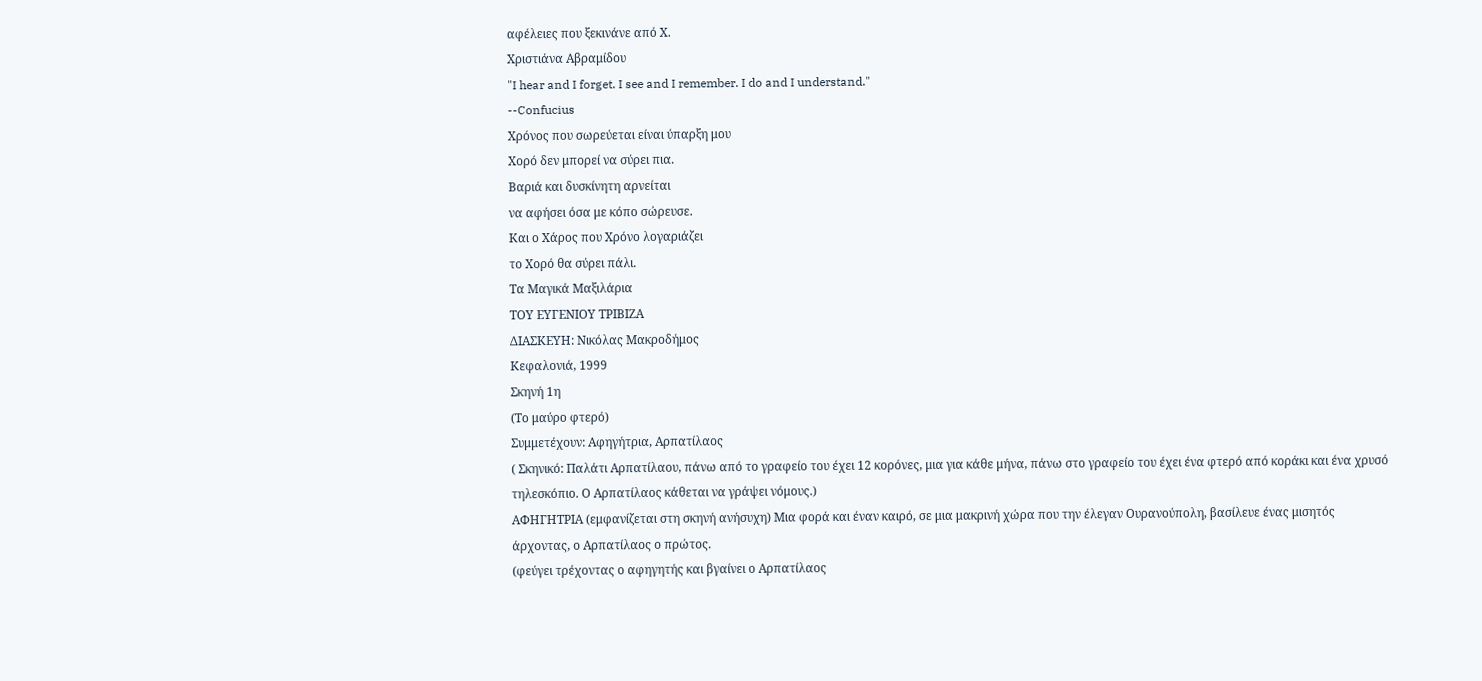αφέλειες που ξεκινάνε από Χ.
Χριστιάνα Αβραμίδου
"I hear and I forget. I see and I remember. I do and I understand."
--Confucius
Χρόνος που σωρεύεται είναι ύπαρξη μου
Χορό δεν μπορεί να σύρει πια.
Βαριά και δυσκίνητη αρνείται
να αφήσει όσα με κόπο σώρευσε.
Και ο Χάρος που Χρόνο λογαριάζει
το Χορό θα σύρει πάλι.
Τα Μαγικά Μαξιλάρια
ΤΟΥ ΕΥΓΕΝΙΟΥ ΤΡΙΒΙΖΑ
ΔΙΑΣΚΕΥΗ: Νικόλας Μακροδήμος
Κεφαλονιά, 1999
Σκηνή 1η
(Το μαύρο φτερό)
Συμμετέχουν: Αφηγήτρια, Αρπατίλαος
( Σκηνικό: Παλάτι Αρπατίλαου, πάνω από το γραφείο του έχει 12 κορόνες, μια για κάθε μήνα, πάνω στο γραφείο του έχει ένα φτερό από κοράκι και ένα χρυσό τηλεσκόπιο. Ο Αρπατίλαος κάθεται να γράψει νόμους.)
ΑΦΗΓΗΤΡΙΑ (εμφανίζεται στη σκηνή ανήσυχη) Μια φορά και έναν καιρό, σε μια μακρινή χώρα που την έλεγαν Ουρανούπολη, βασίλευε ένας μισητός άρχοντας, ο Αρπατίλαος ο πρώτος.
(φεύγει τρέχοντας ο αφηγητής και βγαίνει ο Αρπατίλαος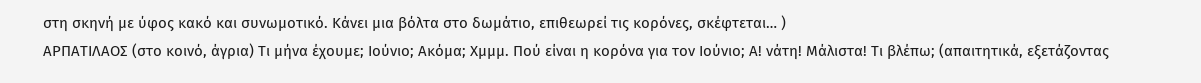στη σκηνή με ύφος κακό και συνωμοτικό. Κάνει μια βόλτα στο δωμάτιο, επιθεωρεί τις κορόνες, σκέφτεται… )
ΑΡΠΑΤΙΛΑΟΣ (στο κοινό, άγρια) Τι μήνα έχουμε; Ιούνιο; Ακόμα; Χμμμ. Πού είναι η κορόνα για τον Ιούνιο; Α! νάτη! Μάλιστα! Τι βλέπω; (απαιτητικά, εξετάζοντας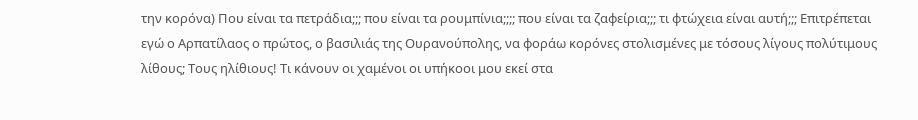την κορόνα) Που είναι τα πετράδια;;; που είναι τα ρουμπίνια;;;; που είναι τα ζαφείρια;;; τι φτώχεια είναι αυτή;;; Επιτρέπεται εγώ ο Αρπατίλαος ο πρώτος, ο βασιλιάς της Ουρανούπολης, να φοράω κορόνες στολισμένες με τόσους λίγους πολύτιμους λίθους; Τους ηλίθιους! Τι κάνουν οι χαμένοι οι υπήκοοι μου εκεί στα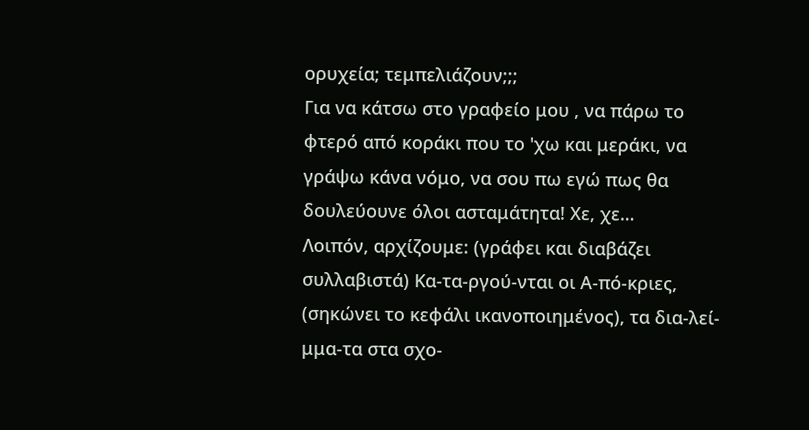ορυχεία; τεμπελιάζουν;;;
Για να κάτσω στο γραφείο μου , να πάρω το φτερό από κοράκι που το 'χω και μεράκι, να γράψω κάνα νόμο, να σου πω εγώ πως θα δουλεύουνε όλοι ασταμάτητα! Χε, χε…
Λοιπόν, αρχίζουμε: (γράφει και διαβάζει συλλαβιστά) Κα-τα-ργού-νται οι Α-πό-κριες, (σηκώνει το κεφάλι ικανοποιημένος), τα δια-λεί-μμα-τα στα σχο-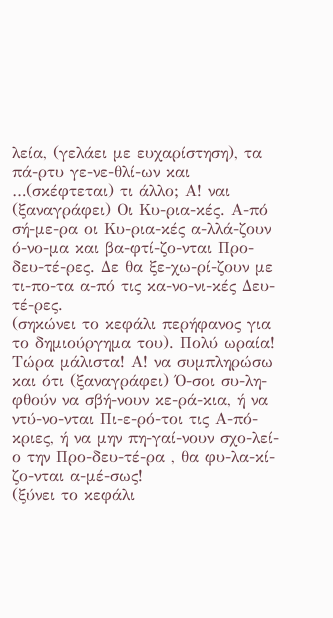λεία, (γελάει με ευχαρίστηση), τα πά-ρτυ γε-νε-θλί-ων και …(σκέφτεται) τι άλλο; Α! ναι (ξαναγράφει) Οι Κυ-ρια-κές. Α-πό σή-με-ρα οι Κυ-ρια-κές α-λλά-ζουν ό-νο-μα και βα-φτί-ζο-νται Προ-δευ-τέ-ρες. Δε θα ξε-χω-ρί-ζουν με τι-πο-τα α-πό τις κα-νο-νι-κές Δευ-τέ-ρες.
(σηκώνει το κεφάλι περήφανος για το δημιούργημα του). Πολύ ωραία! Τώρα μάλιστα! Α! να συμπληρώσω και ότι (ξαναγράφει) Ό-σοι συ-λη-φθούν να σβή-νουν κε-ρά-κια, ή να ντύ-νο-νται Πι-ε-ρό-τοι τις Α-πό-κριες, ή να μην πη-γαί-νουν σχο-λεί-ο την Προ-δευ-τέ-ρα , θα φυ-λα-κί-ζο-νται α-μέ-σως!
(ξύνει το κεφάλι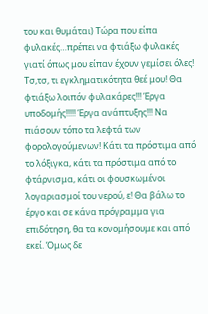του και θυμάται) Τώρα που είπα φυλακές…πρέπει να φτιάξω φυλακές γιατί όπως μου είπαν έχουν γεμίσει όλες! Τσ,τσ, τι εγκληματικότητα θεέ μου! Θα φτιάξω λοιπόν φυλακάρες!!! Έργα υποδομής!!!!! Έργα ανάπτυξης!!! Να πιάσουν τόπο τα λεφτά των φορολογούμενων! Κάτι τα πρόστιμα από το λόξιγκα, κάτι τα πρόστιμα από το φτάρνισμα, κάτι οι φουσκωμένοι λογαριασμοί του νερού, ε! Θα βάλω το έργο και σε κάνα πρόγραμμα για επιδότηση, θα τα κονομήσουμε και από εκεί. Όμως δε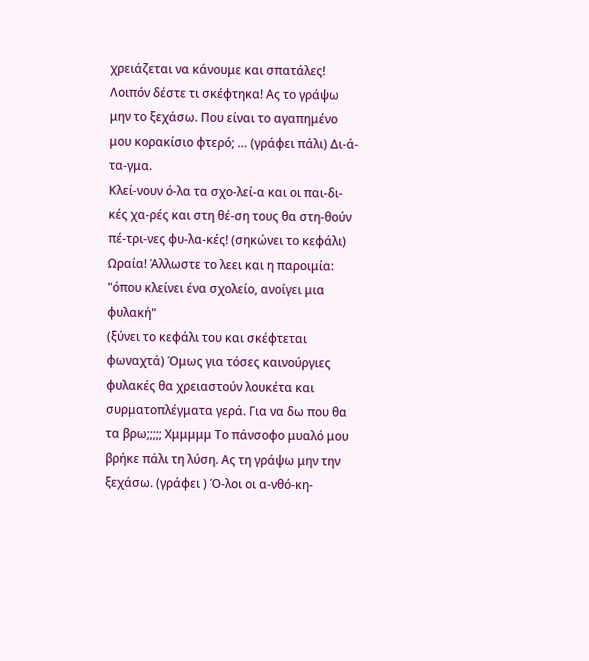χρειάζεται να κάνουμε και σπατάλες!
Λοιπόν δέστε τι σκέφτηκα! Ας το γράψω μην το ξεχάσω. Που είναι το αγαπημένο μου κορακίσιο φτερό; … (γράφει πάλι) Δι-ά-τα-γμα.
Κλεί-νουν ό-λα τα σχο-λεί-α και οι παι-δι-κές χα-ρές και στη θέ-ση τους θα στη-θούν πέ-τρι-νες φυ-λα-κές! (σηκώνει το κεφάλι) Ωραία! Άλλωστε το λεει και η παροιμία: "όπου κλείνει ένα σχολείο, ανοίγει μια φυλακή"
(ξύνει το κεφάλι του και σκέφτεται φωναχτά) Όμως για τόσες καινούργιες φυλακές θα χρειαστούν λουκέτα και συρματοπλέγματα γερά. Για να δω που θα τα βρω;;;;; Χμμμμμ Το πάνσοφο μυαλό μου βρήκε πάλι τη λύση. Ας τη γράψω μην την ξεχάσω. (γράφει ) Ό-λοι οι α-νθό-κη-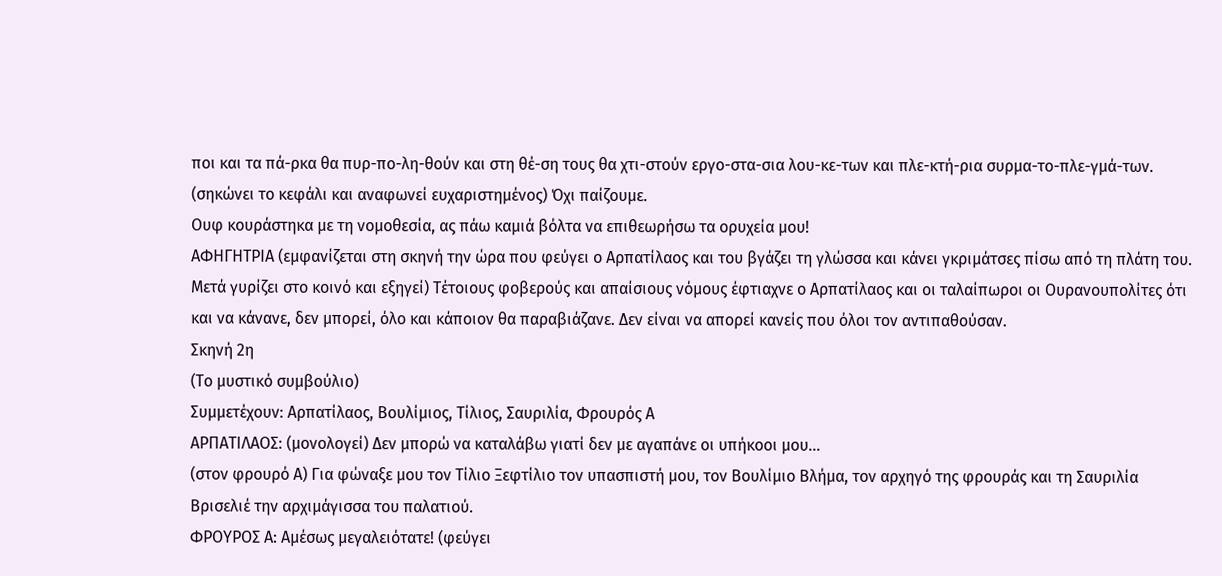ποι και τα πά-ρκα θα πυρ-πο-λη-θούν και στη θέ-ση τους θα χτι-στούν εργο-στα-σια λου-κε-των και πλε-κτή-ρια συρμα-το-πλε-γμά-των. (σηκώνει το κεφάλι και αναφωνεί ευχαριστημένος) Όχι παίζουμε.
Ουφ κουράστηκα με τη νομοθεσία, ας πάω καμιά βόλτα να επιθεωρήσω τα ορυχεία μου!
ΑΦΗΓΗΤΡΙΑ (εμφανίζεται στη σκηνή την ώρα που φεύγει ο Αρπατίλαος και του βγάζει τη γλώσσα και κάνει γκριμάτσες πίσω από τη πλάτη του. Μετά γυρίζει στο κοινό και εξηγεί) Τέτοιους φοβερούς και απαίσιους νόμους έφτιαχνε ο Αρπατίλαος και οι ταλαίπωροι οι Ουρανουπολίτες ότι και να κάνανε, δεν μπορεί, όλο και κάποιον θα παραβιάζανε. Δεν είναι να απορεί κανείς που όλοι τον αντιπαθούσαν.
Σκηνή 2η
(Το μυστικό συμβούλιο)
Συμμετέχουν: Αρπατίλαος, Βουλίμιος, Τίλιος, Σαυριλία, Φρουρός Α
ΑΡΠΑΤΙΛΑΟΣ: (μονολογεί) Δεν μπορώ να καταλάβω γιατί δεν με αγαπάνε οι υπήκοοι μου…
(στον φρουρό Α) Για φώναξε μου τον Τίλιο Ξεφτίλιο τον υπασπιστή μου, τον Βουλίμιο Βλήμα, τον αρχηγό της φρουράς και τη Σαυριλία Βρισελιέ την αρχιμάγισσα του παλατιού.
ΦΡΟΥΡΟΣ Α: Αμέσως μεγαλειότατε! (φεύγει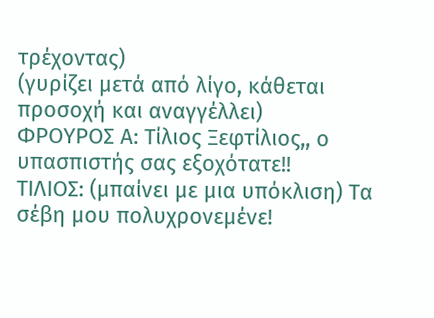τρέχοντας)
(γυρίζει μετά από λίγο, κάθεται προσοχή και αναγγέλλει)
ΦΡΟΥΡΟΣ Α: Τίλιος Ξεφτίλιος,, ο υπασπιστής σας εξοχότατε!!
ΤΙΛΙΟΣ: (μπαίνει με μια υπόκλιση) Τα σέβη μου πολυχρονεμένε!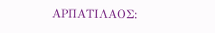ΑΡΠΑΤΙΛΑΟΣ: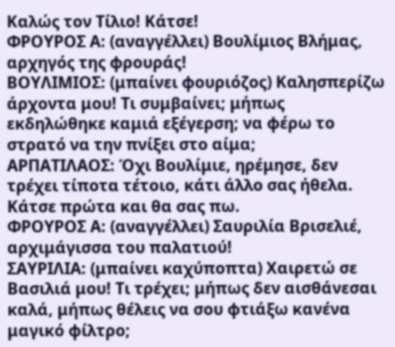Καλώς τον Τίλιο! Κάτσε!
ΦΡΟΥΡΟΣ Α: (αναγγέλλει) Βουλίμιος Βλήμας, αρχηγός της φρουράς!
ΒΟΥΛΙΜΙΟΣ: (μπαίνει φουριόζος) Καλησπερίζω άρχοντα μου! Τι συμβαίνει; μήπως εκδηλώθηκε καμιά εξέγερση; να φέρω το στρατό να την πνίξει στο αίμα;
ΑΡΠΑΤΙΛΑΟΣ: Όχι Βουλίμιε, ηρέμησε, δεν τρέχει τίποτα τέτοιο, κάτι άλλο σας ήθελα. Κάτσε πρώτα και θα σας πω.
ΦΡΟΥΡΟΣ Α: (αναγγέλλει) Σαυριλία Βρισελιέ, αρχιμάγισσα του παλατιού!
ΣΑΥΡΙΛΙΑ: (μπαίνει καχύποπτα) Χαιρετώ σε Βασιλιά μου! Τι τρέχει; μήπως δεν αισθάνεσαι καλά, μήπως θέλεις να σου φτιάξω κανένα μαγικό φίλτρο;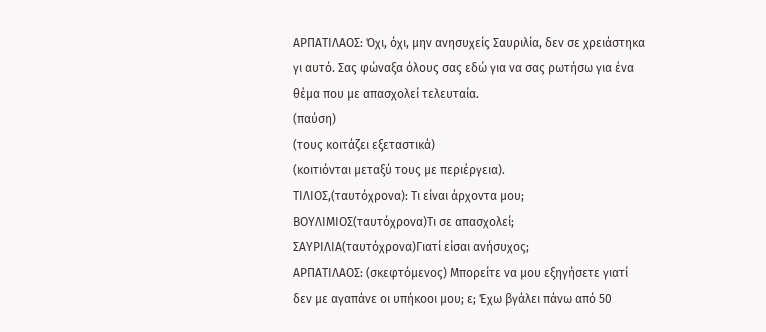ΑΡΠΑΤΙΛΑΟΣ: Όχι, όχι, μην ανησυχείς Σαυριλία, δεν σε χρειάστηκα γι αυτό. Σας φώναξα όλους σας εδώ για να σας ρωτήσω για ένα θέμα που με απασχολεί τελευταία.
(παύση)
(τους κοιτάζει εξεταστικά)
(κοιτιόνται μεταξύ τους με περιέργεια).
ΤΙΛΙΟΣ,(ταυτόχρονα): Τι είναι άρχοντα μου;
ΒΟΥΛΙΜΙΟΣ(ταυτόχρονα)Τι σε απασχολεί;
ΣΑΥΡΙΛΙΑ(ταυτόχρονα)Γιατί είσαι ανήσυχος;
ΑΡΠΑΤΙΛΑΟΣ: (σκεφτόμενος) Μπορείτε να μου εξηγήσετε γιατί δεν με αγαπάνε οι υπήκοοι μου; ε; Έχω βγάλει πάνω από 50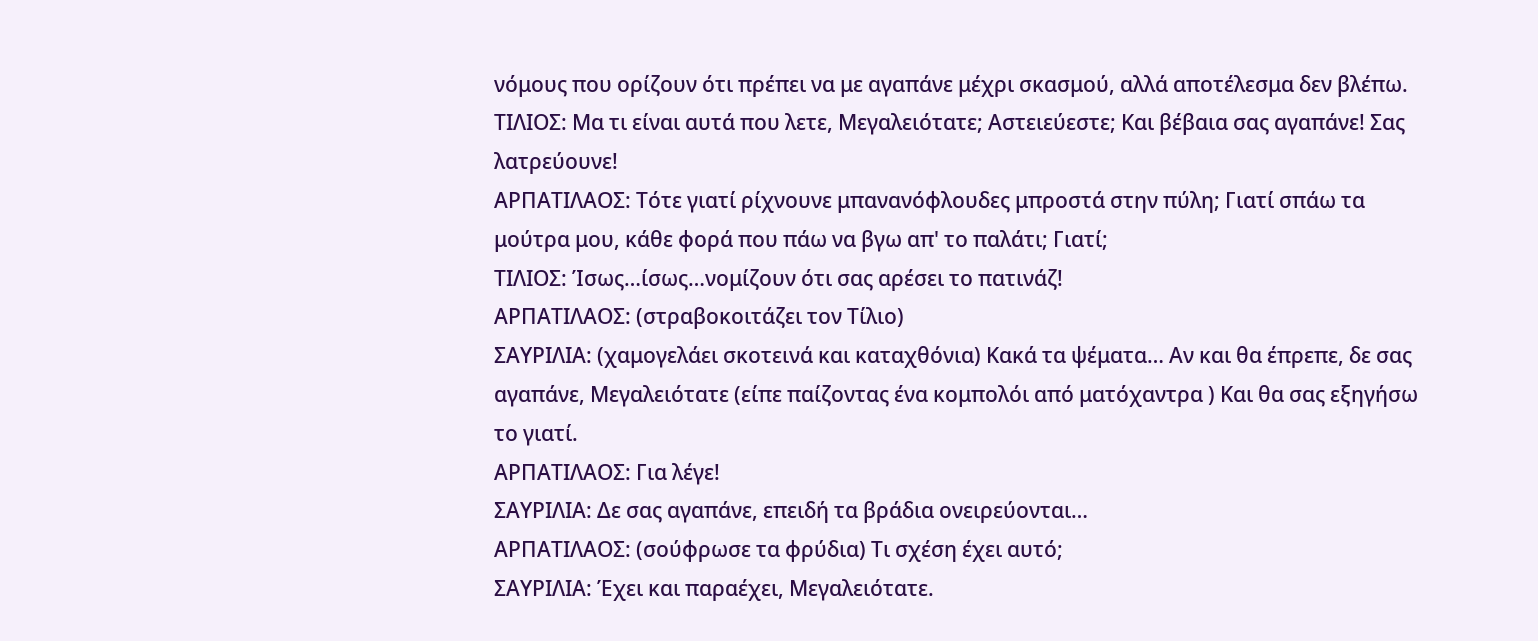νόμους που ορίζουν ότι πρέπει να με αγαπάνε μέχρι σκασμού, αλλά αποτέλεσμα δεν βλέπω.
ΤΙΛΙΟΣ: Μα τι είναι αυτά που λετε, Μεγαλειότατε; Αστειεύεστε; Και βέβαια σας αγαπάνε! Σας λατρεύουνε!
ΑΡΠΑΤΙΛΑΟΣ: Τότε γιατί ρίχνουνε μπανανόφλουδες μπροστά στην πύλη; Γιατί σπάω τα μούτρα μου, κάθε φορά που πάω να βγω απ' το παλάτι; Γιατί;
ΤΙΛΙΟΣ: Ίσως…ίσως…νομίζουν ότι σας αρέσει το πατινάζ!
ΑΡΠΑΤΙΛΑΟΣ: (στραβοκοιτάζει τον Τίλιο)
ΣΑΥΡΙΛΙΑ: (χαμογελάει σκοτεινά και καταχθόνια) Κακά τα ψέματα… Αν και θα έπρεπε, δε σας αγαπάνε, Μεγαλειότατε (είπε παίζοντας ένα κομπολόι από ματόχαντρα ) Και θα σας εξηγήσω το γιατί.
ΑΡΠΑΤΙΛΑΟΣ: Για λέγε!
ΣΑΥΡΙΛΙΑ: Δε σας αγαπάνε, επειδή τα βράδια ονειρεύονται…
ΑΡΠΑΤΙΛΑΟΣ: (σούφρωσε τα φρύδια) Τι σχέση έχει αυτό;
ΣΑΥΡΙΛΙΑ: Έχει και παραέχει, Μεγαλειότατε.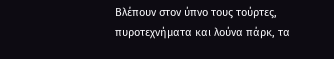Βλέπουν στον ύπνο τους τούρτες, πυροτεχνήματα και λούνα πάρκ, τα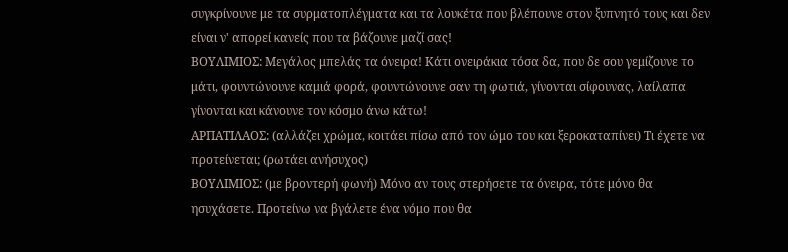συγκρίνουνε με τα συρματοπλέγματα και τα λουκέτα που βλέπουνε στον ξυπνητό τους και δεν είναι ν' απορεί κανείς που τα βάζουνε μαζί σας!
ΒΟΥΛΙΜΙΟΣ: Μεγάλος μπελάς τα όνειρα! Κάτι ονειράκια τόσα δα, που δε σου γεμίζουνε το μάτι, φουντώνουνε καμιά φορά, φουντώνουνε σαν τη φωτιά, γίνονται σίφουνας, λαίλαπα γίνονται και κάνουνε τον κόσμο άνω κάτω!
ΑΡΠΑΤΙΛΑΟΣ: (αλλάζει χρώμα, κοιτάει πίσω από τον ώμο του και ξεροκαταπίνει) Τι έχετε να προτείνεται; (ρωτάει ανήσυχος)
ΒΟΥΛΙΜΙΟΣ: (με βροντερή φωνή) Μόνο αν τους στερήσετε τα όνειρα, τότε μόνο θα ησυχάσετε. Προτείνω να βγάλετε ένα νόμο που θα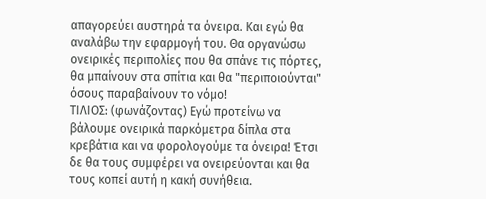απαγορεύει αυστηρά τα όνειρα. Και εγώ θα αναλάβω την εφαρμογή του. Θα οργανώσω ονειρικές περιπολίες που θα σπάνε τις πόρτες, θα μπαίνουν στα σπίτια και θα "περιποιούνται" όσους παραβαίνουν το νόμο!
ΤΙΛΙΟΣ: (φωνάζοντας) Εγώ προτείνω να βάλουμε ονειρικά παρκόμετρα δίπλα στα κρεβάτια και να φορολογούμε τα όνειρα! Έτσι δε θα τους συμφέρει να ονειρεύονται και θα τους κοπεί αυτή η κακή συνήθεια.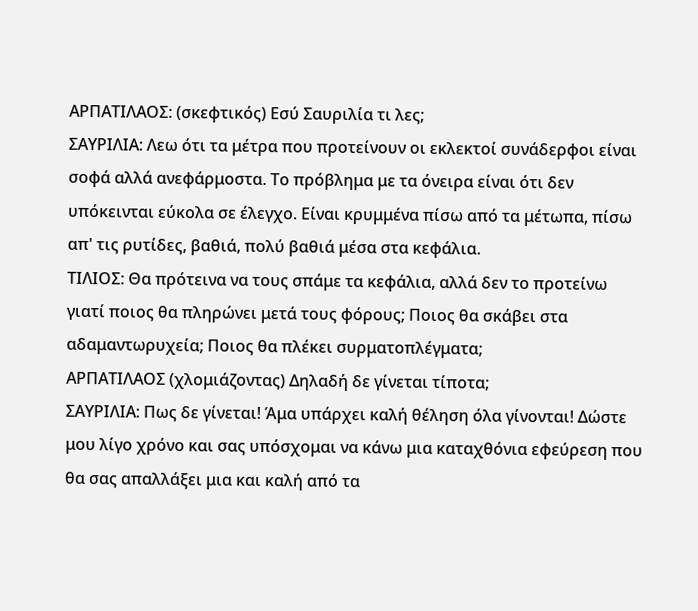ΑΡΠΑΤΙΛΑΟΣ: (σκεφτικός) Εσύ Σαυριλία τι λες;
ΣΑΥΡΙΛΙΑ: Λεω ότι τα μέτρα που προτείνουν οι εκλεκτοί συνάδερφοι είναι σοφά αλλά ανεφάρμοστα. Το πρόβλημα με τα όνειρα είναι ότι δεν υπόκεινται εύκολα σε έλεγχο. Είναι κρυμμένα πίσω από τα μέτωπα, πίσω απ' τις ρυτίδες, βαθιά, πολύ βαθιά μέσα στα κεφάλια.
ΤΙΛΙΟΣ: Θα πρότεινα να τους σπάμε τα κεφάλια, αλλά δεν το προτείνω γιατί ποιος θα πληρώνει μετά τους φόρους; Ποιος θα σκάβει στα αδαμαντωρυχεία; Ποιος θα πλέκει συρματοπλέγματα;
ΑΡΠΑΤΙΛΑΟΣ (χλομιάζοντας) Δηλαδή δε γίνεται τίποτα;
ΣΑΥΡΙΛΙΑ: Πως δε γίνεται! Άμα υπάρχει καλή θέληση όλα γίνονται! Δώστε μου λίγο χρόνο και σας υπόσχομαι να κάνω μια καταχθόνια εφεύρεση που θα σας απαλλάξει μια και καλή από τα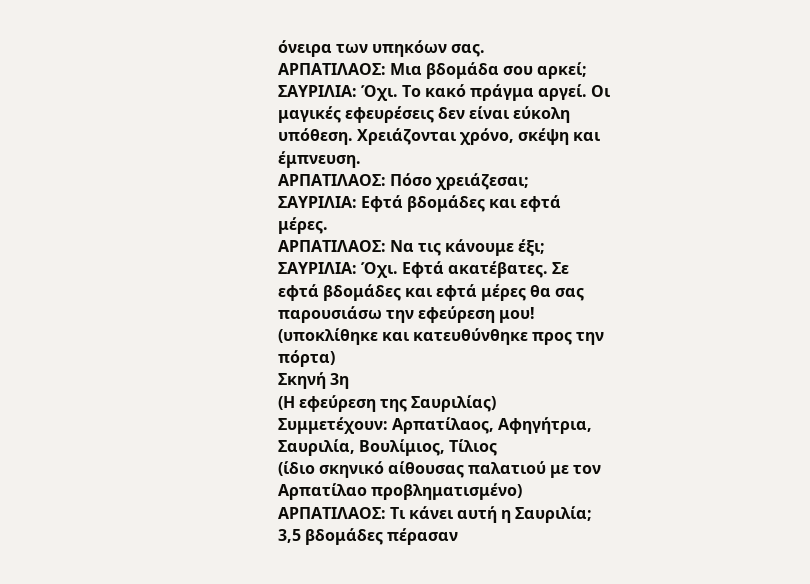όνειρα των υπηκόων σας.
ΑΡΠΑΤΙΛΑΟΣ: Μια βδομάδα σου αρκεί;
ΣΑΥΡΙΛΙΑ: Όχι. Το κακό πράγμα αργεί. Οι μαγικές εφευρέσεις δεν είναι εύκολη υπόθεση. Χρειάζονται χρόνο, σκέψη και έμπνευση.
ΑΡΠΑΤΙΛΑΟΣ: Πόσο χρειάζεσαι;
ΣΑΥΡΙΛΙΑ: Εφτά βδομάδες και εφτά μέρες.
ΑΡΠΑΤΙΛΑΟΣ: Να τις κάνουμε έξι;
ΣΑΥΡΙΛΙΑ: Όχι. Εφτά ακατέβατες. Σε εφτά βδομάδες και εφτά μέρες θα σας παρουσιάσω την εφεύρεση μου! (υποκλίθηκε και κατευθύνθηκε προς την πόρτα)
Σκηνή 3η
(Η εφεύρεση της Σαυριλίας)
Συμμετέχουν: Αρπατίλαος, Αφηγήτρια, Σαυριλία, Βουλίμιος, Τίλιος
(ίδιο σκηνικό αίθουσας παλατιού με τον Αρπατίλαο προβληματισμένο)
ΑΡΠΑΤΙΛΑΟΣ: Τι κάνει αυτή η Σαυριλία; 3,5 βδομάδες πέρασαν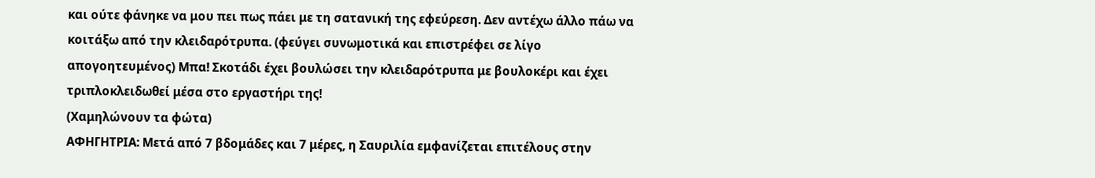και ούτε φάνηκε να μου πει πως πάει με τη σατανική της εφεύρεση. Δεν αντέχω άλλο πάω να κοιτάξω από την κλειδαρότρυπα. (φεύγει συνωμοτικά και επιστρέφει σε λίγο απογοητευμένος) Μπα! Σκοτάδι έχει βουλώσει την κλειδαρότρυπα με βουλοκέρι και έχει τριπλοκλειδωθεί μέσα στο εργαστήρι της!
(Χαμηλώνουν τα φώτα)
ΑΦΗΓΗΤΡΙΑ: Μετά από 7 βδομάδες και 7 μέρες, η Σαυριλία εμφανίζεται επιτέλους στην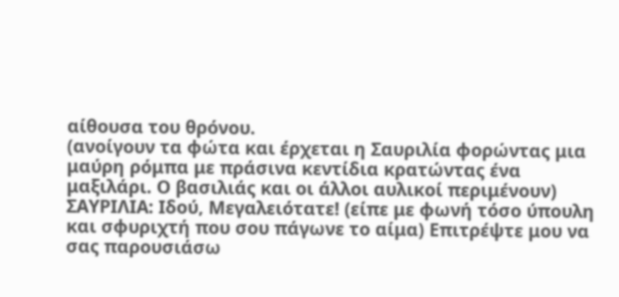αίθουσα του θρόνου.
(ανοίγουν τα φώτα και έρχεται η Σαυριλία φορώντας μια μαύρη ρόμπα με πράσινα κεντίδια κρατώντας ένα μαξιλάρι. Ο βασιλιάς και οι άλλοι αυλικοί περιμένουν)
ΣΑΥΡΙΛΙΑ: Ιδού, Μεγαλειότατε! (είπε με φωνή τόσο ύπουλη και σφυριχτή που σου πάγωνε το αίμα) Επιτρέψτε μου να σας παρουσιάσω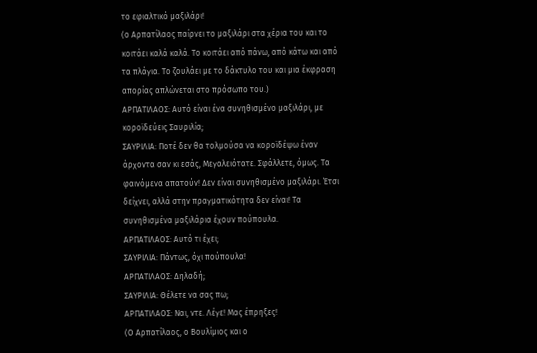το εφιαλτικό μαξιλάρι!
(ο Αρπατίλαος παίρνει το μαξιλάρι στα χέρια του και το κοιτάει καλά καλά. Το κοιτάει από πάνω, από κάτω και από τα πλάγια. Το ζουλάει με το δάκτυλο του και μια έκφραση απορίας απλώνεται στο πρόσωπο του.)
ΑΡΠΑΤΙΛΑΟΣ: Αυτό είναι ένα συνηθισμένο μαξιλάρι, με κοροϊδεύεις Σαυριλία;
ΣΑΥΡΙΛΙΑ: Ποτέ δεν θα τολμούσα να κοροϊδέψω έναν άρχοντα σαν κι εσάς, Μεγαλειότατε. Σφάλλετε, όμως. Τα φαινόμενα απατούν! Δεν είναι συνηθισμένο μαξιλάρι. Έτσι δείχνει, αλλά στην πραγματικότητα δεν είναι! Τα συνηθισμένα μαξιλάρια έχουν πούπουλα.
ΑΡΠΑΤΙΛΑΟΣ: Αυτό τι έχει;
ΣΑΥΡΙΛΙΑ: Πάντως, όχι πούπουλα!
ΑΡΠΑΤΙΛΑΟΣ: Δηλαδή;
ΣΑΥΡΙΛΙΑ: Θέλετε να σας πω;
ΑΡΠΑΤΙΛΑΟΣ: Ναι, ντε. Λέγε! Μας έπρηξες!
(Ο Αρπατίλαος, ο Βουλίμιος και ο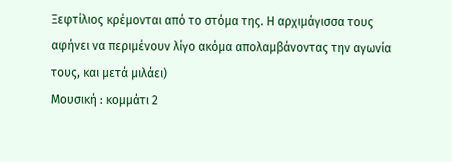Ξεφτίλιος κρέμονται από το στόμα της. Η αρχιμάγισσα τους αφήνει να περιμένουν λίγο ακόμα απολαμβάνοντας την αγωνία τους, και μετά μιλάει)
Μουσική : κομμάτι 2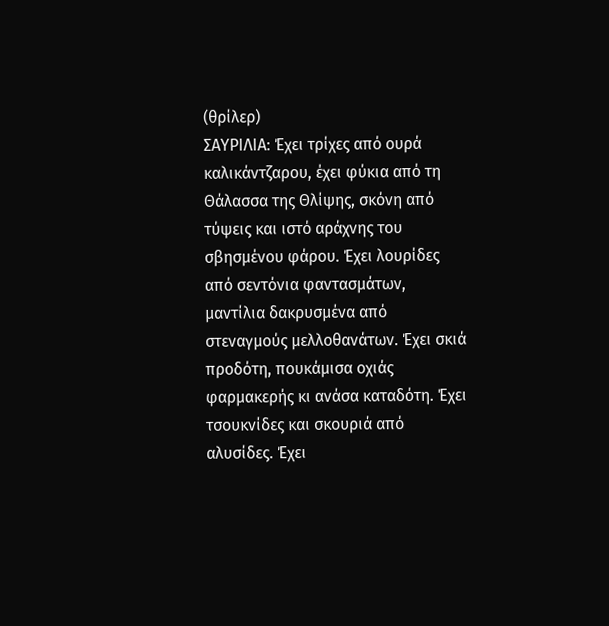(θρίλερ)
ΣΑΥΡΙΛΙΑ: Έχει τρίχες από ουρά καλικάντζαρου, έχει φύκια από τη Θάλασσα της Θλίψης, σκόνη από τύψεις και ιστό αράχνης του σβησμένου φάρου. Έχει λουρίδες από σεντόνια φαντασμάτων, μαντίλια δακρυσμένα από στεναγμούς μελλοθανάτων. Έχει σκιά προδότη, πουκάμισα οχιάς φαρμακερής κι ανάσα καταδότη. Έχει τσουκνίδες και σκουριά από αλυσίδες. Έχει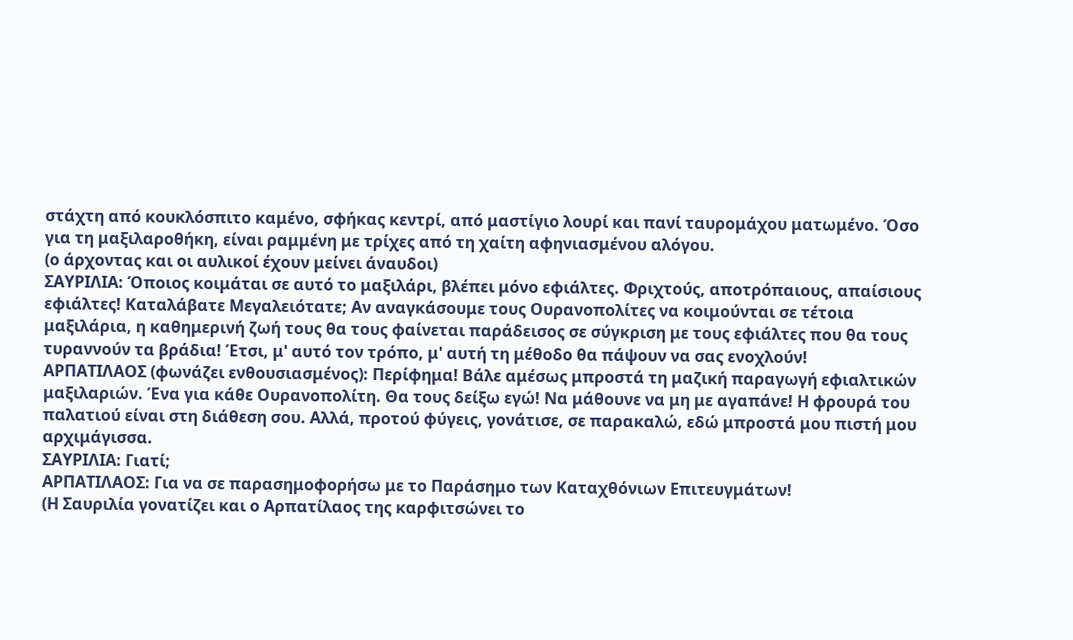στάχτη από κουκλόσπιτο καμένο, σφήκας κεντρί, από μαστίγιο λουρί και πανί ταυρομάχου ματωμένο. Όσο για τη μαξιλαροθήκη, είναι ραμμένη με τρίχες από τη χαίτη αφηνιασμένου αλόγου.
(ο άρχοντας και οι αυλικοί έχουν μείνει άναυδοι)
ΣΑΥΡΙΛΙΑ: Όποιος κοιμάται σε αυτό το μαξιλάρι, βλέπει μόνο εφιάλτες. Φριχτούς, αποτρόπαιους, απαίσιους εφιάλτες! Καταλάβατε Μεγαλειότατε; Αν αναγκάσουμε τους Ουρανοπολίτες να κοιμούνται σε τέτοια μαξιλάρια, η καθημερινή ζωή τους θα τους φαίνεται παράδεισος σε σύγκριση με τους εφιάλτες που θα τους τυραννούν τα βράδια! Έτσι, μ' αυτό τον τρόπο, μ' αυτή τη μέθοδο θα πάψουν να σας ενοχλούν!
ΑΡΠΑΤΙΛΑΟΣ (φωνάζει ενθουσιασμένος): Περίφημα! Βάλε αμέσως μπροστά τη μαζική παραγωγή εφιαλτικών μαξιλαριών. Ένα για κάθε Ουρανοπολίτη. Θα τους δείξω εγώ! Να μάθουνε να μη με αγαπάνε! Η φρουρά του παλατιού είναι στη διάθεση σου. Αλλά, προτού φύγεις, γονάτισε, σε παρακαλώ, εδώ μπροστά μου πιστή μου αρχιμάγισσα.
ΣΑΥΡΙΛΙΑ: Γιατί;
ΑΡΠΑΤΙΛΑΟΣ: Για να σε παρασημοφορήσω με το Παράσημο των Καταχθόνιων Επιτευγμάτων!
(Η Σαυριλία γονατίζει και ο Αρπατίλαος της καρφιτσώνει το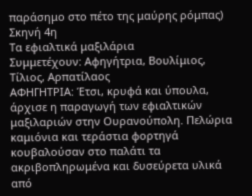παράσημο στο πέτο της μαύρης ρόμπας)
Σκηνή 4η
Τα εφιαλτικά μαξιλάρια
Συμμετέχουν: Αφηγήτρια, Βουλίμιος, Τίλιος, Αρπατίλαος
ΑΦΗΓΗΤΡΙΑ: Έτσι, κρυφά και ύπουλα, άρχισε η παραγωγή των εφιαλτικών μαξιλαριών στην Ουρανούπολη. Πελώρια καμιόνια και τεράστια φορτηγά κουβαλούσαν στο παλάτι τα ακριβοπληρωμένα και δυσεύρετα υλικά από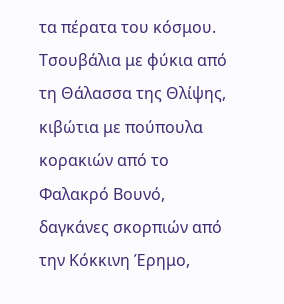τα πέρατα του κόσμου. Τσουβάλια με φύκια από τη Θάλασσα της Θλίψης, κιβώτια με πούπουλα κορακιών από το Φαλακρό Βουνό, δαγκάνες σκορπιών από την Κόκκινη Έρημο,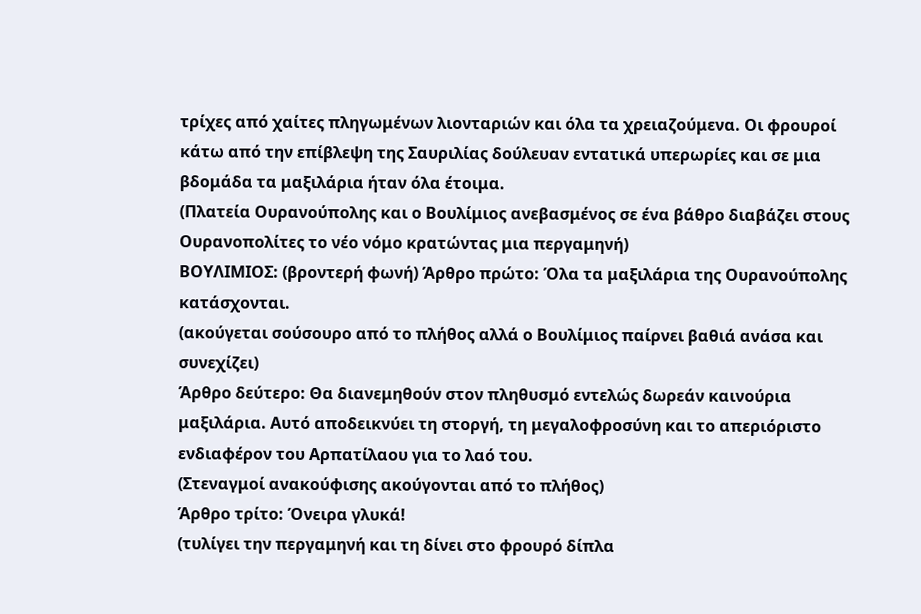τρίχες από χαίτες πληγωμένων λιονταριών και όλα τα χρειαζούμενα. Οι φρουροί κάτω από την επίβλεψη της Σαυριλίας δούλευαν εντατικά υπερωρίες και σε μια βδομάδα τα μαξιλάρια ήταν όλα έτοιμα.
(Πλατεία Ουρανούπολης και ο Βουλίμιος ανεβασμένος σε ένα βάθρο διαβάζει στους Ουρανοπολίτες το νέο νόμο κρατώντας μια περγαμηνή)
ΒΟΥΛΙΜΙΟΣ: (βροντερή φωνή) Άρθρο πρώτο: Όλα τα μαξιλάρια της Ουρανούπολης κατάσχονται.
(ακούγεται σούσουρο από το πλήθος αλλά ο Βουλίμιος παίρνει βαθιά ανάσα και συνεχίζει)
Άρθρο δεύτερο: Θα διανεμηθούν στον πληθυσμό εντελώς δωρεάν καινούρια μαξιλάρια. Αυτό αποδεικνύει τη στοργή, τη μεγαλοφροσύνη και το απεριόριστο ενδιαφέρον του Αρπατίλαου για το λαό του.
(Στεναγμοί ανακούφισης ακούγονται από το πλήθος)
Άρθρο τρίτο: Όνειρα γλυκά!
(τυλίγει την περγαμηνή και τη δίνει στο φρουρό δίπλα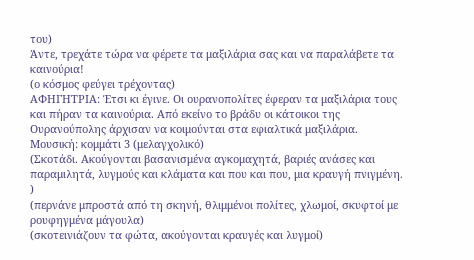του)
Άντε, τρεχάτε τώρα να φέρετε τα μαξιλάρια σας και να παραλάβετε τα καινούρια!
(ο κόσμος φεύγει τρέχοντας)
ΑΦΗΓΗΤΡΙΑ: Έτσι κι έγινε. Οι ουρανοπολίτες έφεραν τα μαξιλάρια τους και πήραν τα καινούρια. Από εκείνο το βράδυ οι κάτοικοι της Ουρανούπολης άρχισαν να κοιμούνται στα εφιαλτικά μαξιλάρια.
Μουσική: κομμάτι 3 (μελαγχολικό)
(Σκοτάδι. Ακούγονται βασανισμένα αγκομαχητά, βαριές ανάσες και παραμιλητά, λυγμούς και κλάματα και που και που, μια κραυγή πνιγμένη. )
(περνάνε μπροστά από τη σκηνή, θλιμμένοι πολίτες, χλωμοί, σκυφτοί με ρουφηγμένα μάγουλα)
(σκοτεινιάζουν τα φώτα, ακούγονται κραυγές και λυγμοί)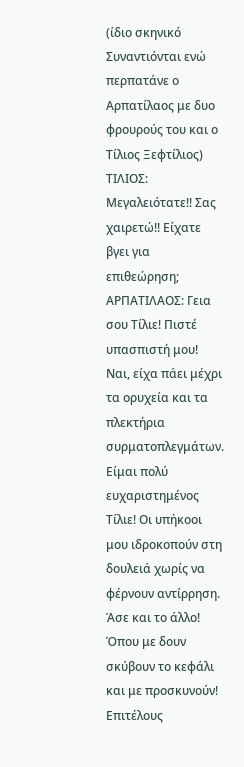(ίδιο σκηνικό Συναντιόνται ενώ περπατάνε ο Αρπατίλαος με δυο φρουρούς του και ο Τίλιος Ξεφτίλιος)
ΤΙΛΙΟΣ: Μεγαλειότατε!! Σας χαιρετώ!! Είχατε βγει για επιθεώρηση;
ΑΡΠΑΤΙΛΑΟΣ: Γεια σου Τίλιε! Πιστέ υπασπιστή μου! Ναι, είχα πάει μέχρι τα ορυχεία και τα πλεκτήρια συρματοπλεγμάτων. Είμαι πολύ ευχαριστημένος Τίλιε! Οι υπήκοοι μου ιδροκοπούν στη δουλειά χωρίς να φέρνουν αντίρρηση. Άσε και το άλλο! Όπου με δουν σκύβουν το κεφάλι και με προσκυνούν! Επιτέλους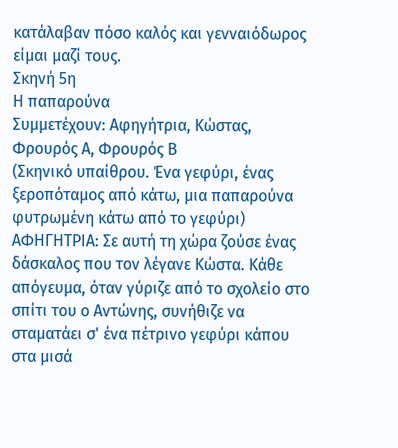κατάλαβαν πόσο καλός και γενναιόδωρος είμαι μαζί τους.
Σκηνή 5η
Η παπαρούνα
Συμμετέχουν: Αφηγήτρια, Κώστας, Φρουρός Α, Φρουρός Β
(Σκηνικό υπαίθρου. Ένα γεφύρι, ένας ξεροπόταμος από κάτω, μια παπαρούνα φυτρωμένη κάτω από το γεφύρι)
ΑΦΗΓΗΤΡΙΑ: Σε αυτή τη χώρα ζούσε ένας δάσκαλος που τον λέγανε Κώστα. Κάθε απόγευμα, όταν γύριζε από το σχολείο στο σπίτι του ο Αντώνης, συνήθιζε να σταματάει σ' ένα πέτρινο γεφύρι κάπου στα μισά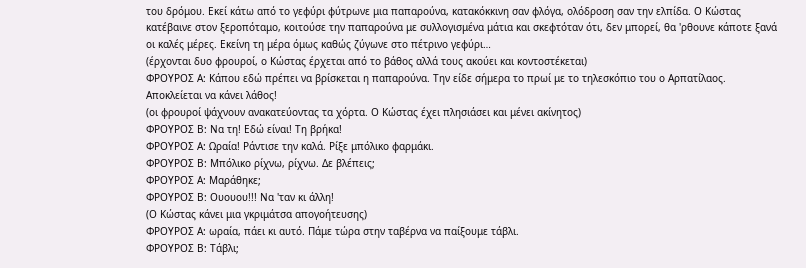του δρόμου. Εκεί κάτω από το γεφύρι φύτρωνε μια παπαρούνα, κατακόκκινη σαν φλόγα, ολόδροση σαν την ελπίδα. Ο Κώστας κατέβαινε στον ξεροπόταμο, κοιτούσε την παπαρούνα με συλλογισμένα μάτια και σκεφτόταν ότι, δεν μπορεί, θα 'ρθουνε κάποτε ξανά οι καλές μέρες. Εκείνη τη μέρα όμως καθώς ζύγωνε στο πέτρινο γεφύρι…
(έρχονται δυο φρουροί, ο Κώστας έρχεται από το βάθος αλλά τους ακούει και κοντοστέκεται)
ΦΡΟΥΡΟΣ Α: Κάπου εδώ πρέπει να βρίσκεται η παπαρούνα. Την είδε σήμερα το πρωί με το τηλεσκόπιο του ο Αρπατίλαος. Αποκλείεται να κάνει λάθος!
(οι φρουροί ψάχνουν ανακατεύοντας τα χόρτα. Ο Κώστας έχει πλησιάσει και μένει ακίνητος)
ΦΡΟΥΡΟΣ Β: Να τη! Εδώ είναι! Τη βρήκα!
ΦΡΟΥΡΟΣ Α: Ωραία! Ράντισε την καλά. Ρίξε μπόλικο φαρμάκι.
ΦΡΟΥΡΟΣ Β: Μπόλικο ρίχνω, ρίχνω. Δε βλέπεις;
ΦΡΟΥΡΟΣ Α: Μαράθηκε;
ΦΡΟΥΡΟΣ Β: Ουουου!!! Να 'ταν κι άλλη!
(Ο Κώστας κάνει μια γκριμάτσα απογοήτευσης)
ΦΡΟΥΡΟΣ Α: ωραία, πάει κι αυτό. Πάμε τώρα στην ταβέρνα να παίξουμε τάβλι.
ΦΡΟΥΡΟΣ Β: Τάβλι;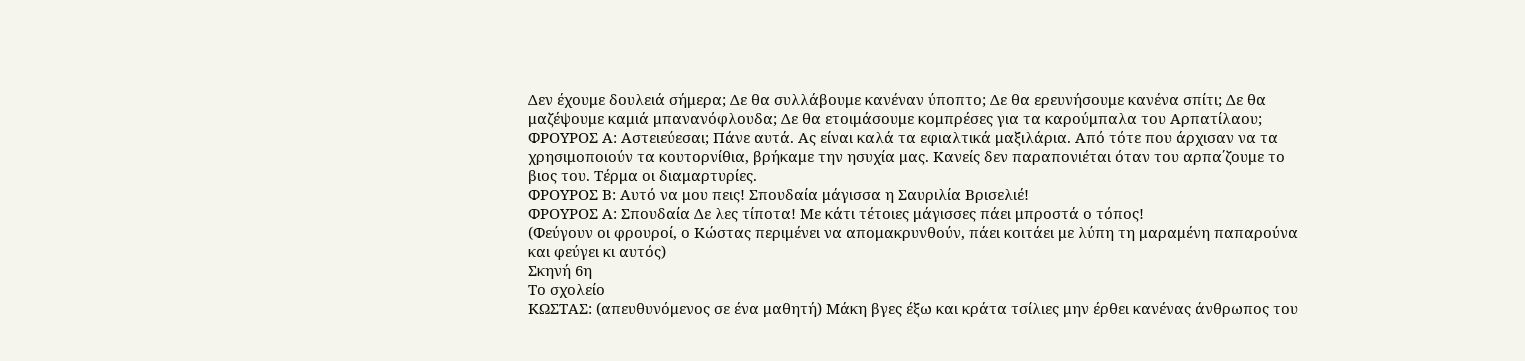Δεν έχουμε δουλειά σήμερα; Δε θα συλλάβουμε κανέναν ύποπτο; Δε θα ερευνήσουμε κανένα σπίτι; Δε θα μαζέψουμε καμιά μπανανόφλουδα; Δε θα ετοιμάσουμε κομπρέσες για τα καρούμπαλα του Αρπατίλαου;
ΦΡΟΥΡΟΣ Α: Αστειεύεσαι; Πάνε αυτά. Ας είναι καλά τα εφιαλτικά μαξιλάρια. Από τότε που άρχισαν να τα χρησιμοποιούν τα κουτορνίθια, βρήκαμε την ησυχία μας. Κανείς δεν παραπονιέται όταν του αρπα΄ζουμε το βιος του. Τέρμα οι διαμαρτυρίες.
ΦΡΟΥΡΟΣ Β: Αυτό να μου πεις! Σπουδαία μάγισσα η Σαυριλία Βρισελιέ!
ΦΡΟΥΡΟΣ Α: Σπουδαία Δε λες τίποτα! Με κάτι τέτοιες μάγισσες πάει μπροστά ο τόπος!
(Φεύγουν οι φρουροί, ο Κώστας περιμένει να απομακρυνθούν, πάει κοιτάει με λύπη τη μαραμένη παπαρούνα και φεύγει κι αυτός)
Σκηνή 6η
Το σχολείο
ΚΩΣΤΑΣ: (απευθυνόμενος σε ένα μαθητή) Μάκη βγες έξω και κράτα τσίλιες μην έρθει κανένας άνθρωπος του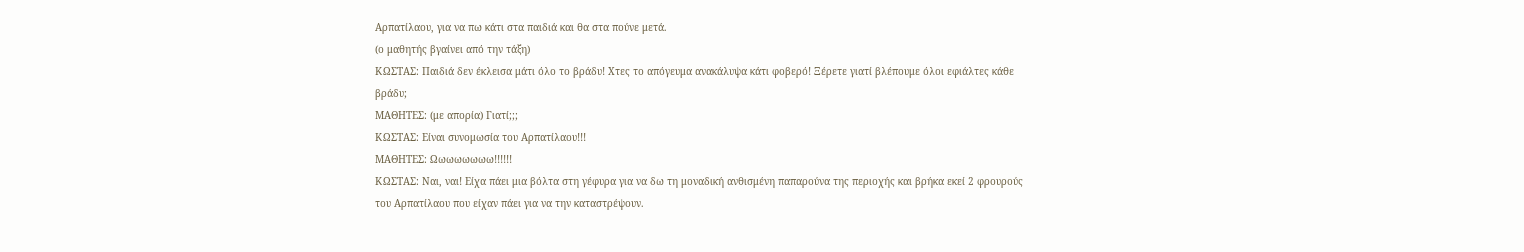Αρπατίλαου, για να πω κάτι στα παιδιά και θα στα πούνε μετά.
(ο μαθητής βγαίνει από την τάξη)
ΚΩΣΤΑΣ: Παιδιά δεν έκλεισα μάτι όλο το βράδυ! Χτες το απόγευμα ανακάλυψα κάτι φοβερό! Ξέρετε γιατί βλέπουμε όλοι εφιάλτες κάθε βράδυ;
ΜΑΘΗΤΕΣ: (με απορία) Γιατί;;;
ΚΩΣΤΑΣ: Είναι συνομωσία του Αρπατίλαου!!!
ΜΑΘΗΤΕΣ: Ωωωωωωωω!!!!!!
ΚΩΣΤΑΣ: Ναι, ναι! Είχα πάει μια βόλτα στη γέφυρα για να δω τη μοναδική ανθισμένη παπαρούνα της περιοχής και βρήκα εκεί 2 φρουρούς του Αρπατίλαου που είχαν πάει για να την καταστρέψουν.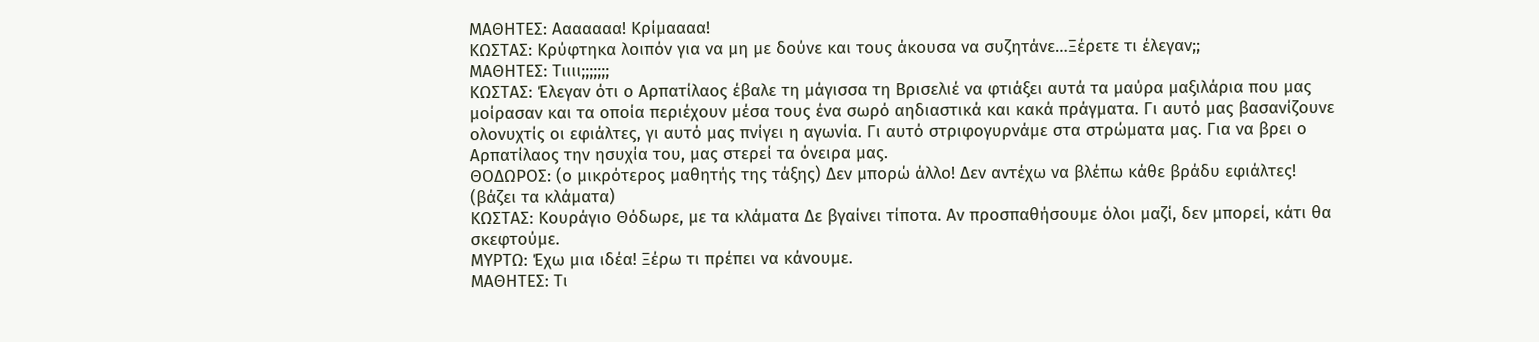ΜΑΘΗΤΕΣ: Ααααααα! Κρίμαααα!
ΚΩΣΤΑΣ: Κρύφτηκα λοιπόν για να μη με δούνε και τους άκουσα να συζητάνε…Ξέρετε τι έλεγαν;;
ΜΑΘΗΤΕΣ: Τιιιι;;;;;;;
ΚΩΣΤΑΣ: Έλεγαν ότι ο Αρπατίλαος έβαλε τη μάγισσα τη Βρισελιέ να φτιάξει αυτά τα μαύρα μαξιλάρια που μας μοίρασαν και τα οποία περιέχουν μέσα τους ένα σωρό αηδιαστικά και κακά πράγματα. Γι αυτό μας βασανίζουνε ολονυχτίς οι εφιάλτες, γι αυτό μας πνίγει η αγωνία. Γι αυτό στριφογυρνάμε στα στρώματα μας. Για να βρει ο Αρπατίλαος την ησυχία του, μας στερεί τα όνειρα μας.
ΘΟΔΩΡΟΣ: (ο μικρότερος μαθητής της τάξης) Δεν μπορώ άλλο! Δεν αντέχω να βλέπω κάθε βράδυ εφιάλτες! (βάζει τα κλάματα)
ΚΩΣΤΑΣ: Κουράγιο Θόδωρε, με τα κλάματα Δε βγαίνει τίποτα. Αν προσπαθήσουμε όλοι μαζί, δεν μπορεί, κάτι θα σκεφτούμε.
ΜΥΡΤΩ: Έχω μια ιδέα! Ξέρω τι πρέπει να κάνουμε.
ΜΑΘΗΤΕΣ: Τι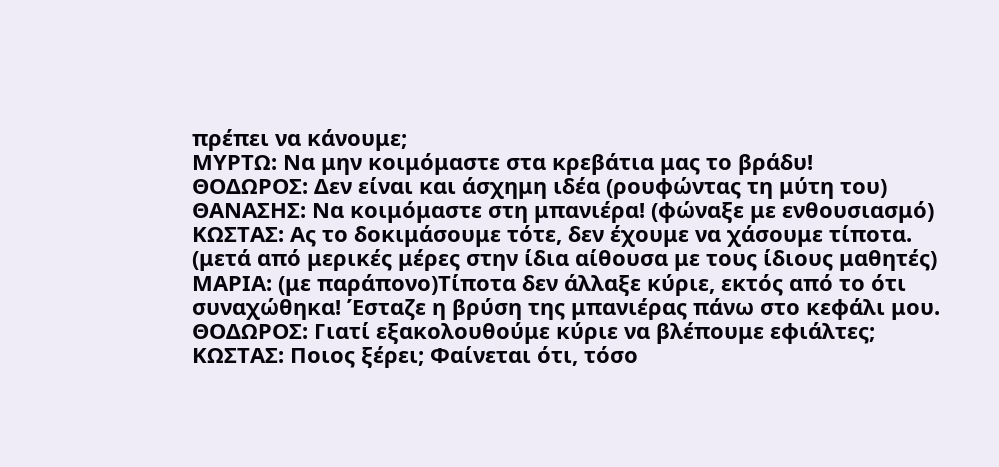πρέπει να κάνουμε;
ΜΥΡΤΩ: Να μην κοιμόμαστε στα κρεβάτια μας το βράδυ!
ΘΟΔΩΡΟΣ: Δεν είναι και άσχημη ιδέα (ρουφώντας τη μύτη του)
ΘΑΝΑΣΗΣ: Να κοιμόμαστε στη μπανιέρα! (φώναξε με ενθουσιασμό)
ΚΩΣΤΑΣ: Ας το δοκιμάσουμε τότε, δεν έχουμε να χάσουμε τίποτα.
(μετά από μερικές μέρες στην ίδια αίθουσα με τους ίδιους μαθητές)
ΜΑΡΙΑ: (με παράπονο)Τίποτα δεν άλλαξε κύριε, εκτός από το ότι συναχώθηκα! Έσταζε η βρύση της μπανιέρας πάνω στο κεφάλι μου.
ΘΟΔΩΡΟΣ: Γιατί εξακολουθούμε κύριε να βλέπουμε εφιάλτες;
ΚΩΣΤΑΣ: Ποιος ξέρει; Φαίνεται ότι, τόσο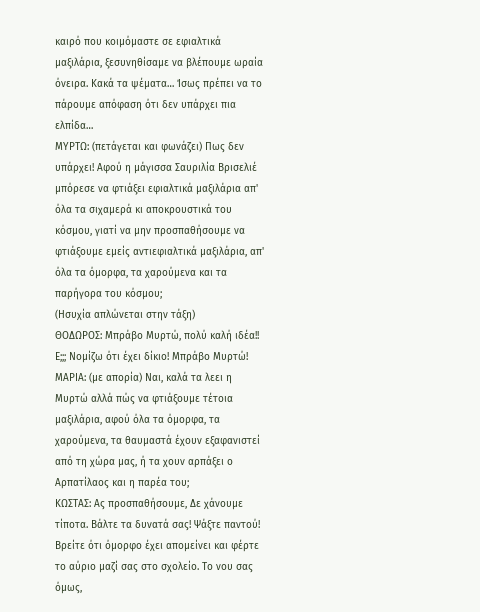καιρό που κοιμόμαστε σε εφιαλτικά μαξιλάρια, ξεσυνηθίσαμε να βλέπουμε ωραία όνειρα. Κακά τα ψέματα… Ίσως πρέπει να το πάρουμε απόφαση ότι δεν υπάρχει πια ελπίδα…
ΜΥΡΤΩ: (πετάγεται και φωνάζει) Πως δεν υπάρχει! Αφού η μάγισσα Σαυριλία Βρισελιέ μπόρεσε να φτιάξει εφιαλτικά μαξιλάρια απ' όλα τα σιχαμερά κι αποκρουστικά του κόσμου, γιατί να μην προσπαθήσουμε να φτιάξουμε εμείς αντιεφιαλτικά μαξιλάρια, απ' όλα τα όμορφα, τα χαρούμενα και τα παρήγορα του κόσμου;
(Ησυχία απλώνεται στην τάξη)
ΘΟΔΩΡΟΣ: Μπράβο Μυρτώ, πολύ καλή ιδέα!! Ε;;; Νομίζω ότι έχει δίκιο! Μπράβο Μυρτώ!
ΜΑΡΙΑ: (με απορία) Ναι, καλά τα λεει η Μυρτώ αλλά πώς να φτιάξουμε τέτοια μαξιλάρια, αφού όλα τα όμορφα, τα χαρούμενα, τα θαυμαστά έχουν εξαφανιστεί από τη χώρα μας, ή τα χουν αρπάξει ο Αρπατίλαος και η παρέα του;
ΚΩΣΤΑΣ: Ας προσπαθήσουμε, Δε χάνουμε τίποτα. Βάλτε τα δυνατά σας! Ψάξτε παντού! Βρείτε ότι όμορφο έχει απομείνει και φέρτε το αύριο μαζί σας στο σχολείο. Το νου σας όμως,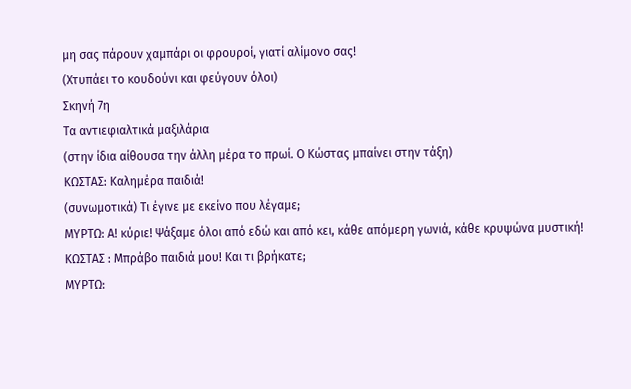μη σας πάρουν χαμπάρι οι φρουροί, γιατί αλίμονο σας!
(Χτυπάει το κουδούνι και φεύγουν όλοι)
Σκηνή 7η
Τα αντιεφιαλτικά μαξιλάρια
(στην ίδια αίθουσα την άλλη μέρα το πρωί. Ο Κώστας μπαίνει στην τάξη)
ΚΩΣΤΑΣ: Καλημέρα παιδιά!
(συνωμοτικά) Τι έγινε με εκείνο που λέγαμε;
ΜΥΡΤΩ: Α! κύριε! Ψάξαμε όλοι από εδώ και από κει, κάθε απόμερη γωνιά, κάθε κρυψώνα μυστική!
ΚΩΣΤΑΣ : Μπράβο παιδιά μου! Και τι βρήκατε;
ΜΥΡΤΩ: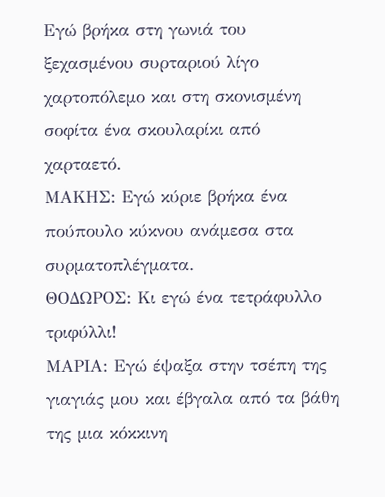Εγώ βρήκα στη γωνιά του ξεχασμένου συρταριού λίγο χαρτοπόλεμο και στη σκονισμένη σοφίτα ένα σκουλαρίκι από χαρταετό.
ΜΑΚΗΣ: Εγώ κύριε βρήκα ένα πούπουλο κύκνου ανάμεσα στα συρματοπλέγματα.
ΘΟΔΩΡΟΣ: Κι εγώ ένα τετράφυλλο τριφύλλι!
ΜΑΡΙΑ: Εγώ έψαξα στην τσέπη της γιαγιάς μου και έβγαλα από τα βάθη της μια κόκκινη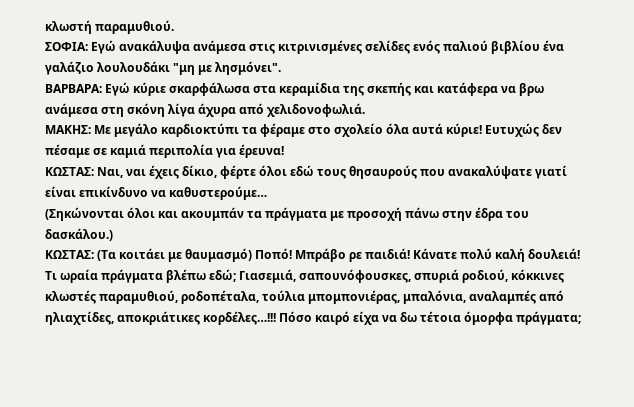κλωστή παραμυθιού.
ΣΟΦΙΑ: Εγώ ανακάλυψα ανάμεσα στις κιτρινισμένες σελίδες ενός παλιού βιβλίου ένα γαλάζιο λουλουδάκι "μη με λησμόνει".
ΒΑΡΒΑΡΑ: Εγώ κύριε σκαρφάλωσα στα κεραμίδια της σκεπής και κατάφερα να βρω ανάμεσα στη σκόνη λίγα άχυρα από χελιδονοφωλιά.
ΜΑΚΗΣ: Με μεγάλο καρδιοκτύπι τα φέραμε στο σχολείο όλα αυτά κύριε! Ευτυχώς δεν πέσαμε σε καμιά περιπολία για έρευνα!
ΚΩΣΤΑΣ: Ναι, ναι έχεις δίκιο, φέρτε όλοι εδώ τους θησαυρούς που ανακαλύψατε γιατί είναι επικίνδυνο να καθυστερούμε…
(Σηκώνονται όλοι και ακουμπάν τα πράγματα με προσοχή πάνω στην έδρα του δασκάλου.)
ΚΩΣΤΑΣ: (Τα κοιτάει με θαυμασμό) Ποπό! Μπράβο ρε παιδιά! Κάνατε πολύ καλή δουλειά! Τι ωραία πράγματα βλέπω εδώ; Γιασεμιά, σαπουνόφουσκες, σπυριά ροδιού, κόκκινες κλωστές παραμυθιού, ροδοπέταλα, τούλια μπομπονιέρας, μπαλόνια, αναλαμπές από ηλιαχτίδες, αποκριάτικες κορδέλες…!!! Πόσο καιρό είχα να δω τέτοια όμορφα πράγματα;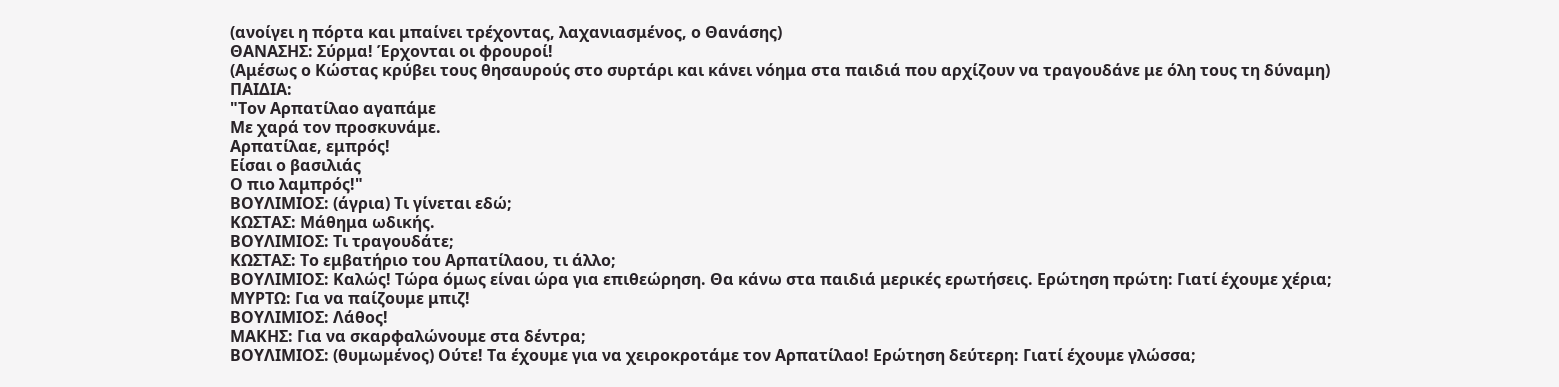(ανοίγει η πόρτα και μπαίνει τρέχοντας, λαχανιασμένος, ο Θανάσης)
ΘΑΝΑΣΗΣ: Σύρμα! Έρχονται οι φρουροί!
(Αμέσως ο Κώστας κρύβει τους θησαυρούς στο συρτάρι και κάνει νόημα στα παιδιά που αρχίζουν να τραγουδάνε με όλη τους τη δύναμη)
ΠΑΙΔΙΑ:
"Τον Αρπατίλαο αγαπάμε
Με χαρά τον προσκυνάμε.
Αρπατίλαε, εμπρός!
Είσαι ο βασιλιάς
Ο πιο λαμπρός!"
ΒΟΥΛΙΜΙΟΣ: (άγρια) Τι γίνεται εδώ;
ΚΩΣΤΑΣ: Μάθημα ωδικής.
ΒΟΥΛΙΜΙΟΣ: Τι τραγουδάτε;
ΚΩΣΤΑΣ: Το εμβατήριο του Αρπατίλαου, τι άλλο;
ΒΟΥΛΙΜΙΟΣ: Καλώς! Τώρα όμως είναι ώρα για επιθεώρηση. Θα κάνω στα παιδιά μερικές ερωτήσεις. Ερώτηση πρώτη: Γιατί έχουμε χέρια;
ΜΥΡΤΩ: Για να παίζουμε μπιζ!
ΒΟΥΛΙΜΙΟΣ: Λάθος!
ΜΑΚΗΣ: Για να σκαρφαλώνουμε στα δέντρα;
ΒΟΥΛΙΜΙΟΣ: (θυμωμένος) Ούτε! Τα έχουμε για να χειροκροτάμε τον Αρπατίλαο! Ερώτηση δεύτερη: Γιατί έχουμε γλώσσα;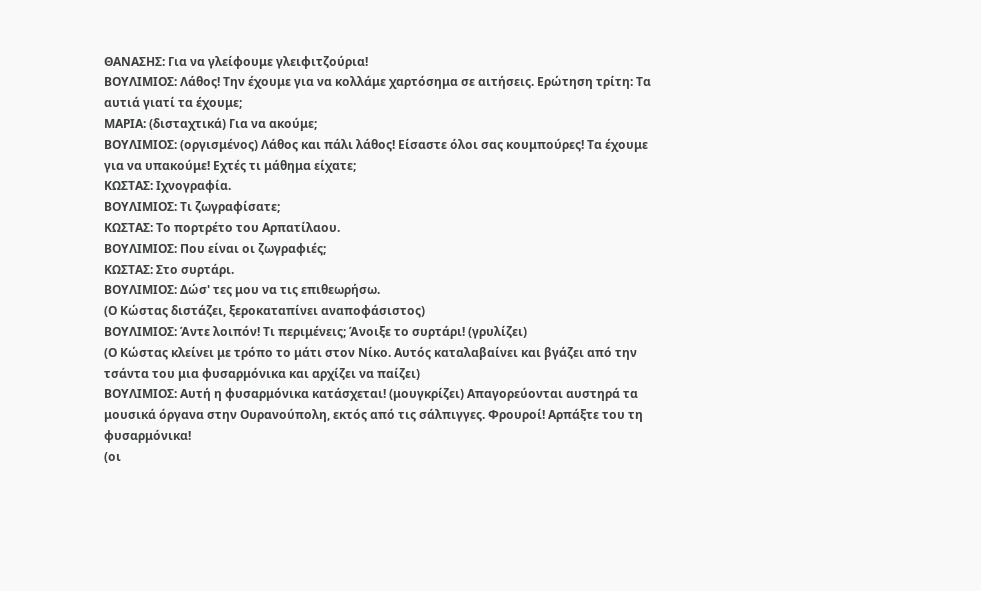ΘΑΝΑΣΗΣ: Για να γλείφουμε γλειφιτζούρια!
ΒΟΥΛΙΜΙΟΣ: Λάθος! Την έχουμε για να κολλάμε χαρτόσημα σε αιτήσεις. Ερώτηση τρίτη: Τα αυτιά γιατί τα έχουμε;
ΜΑΡΙΑ: (δισταχτικά) Για να ακούμε;
ΒΟΥΛΙΜΙΟΣ: (οργισμένος) Λάθος και πάλι λάθος! Είσαστε όλοι σας κουμπούρες! Τα έχουμε για να υπακούμε! Εχτές τι μάθημα είχατε;
ΚΩΣΤΑΣ: Ιχνογραφία.
ΒΟΥΛΙΜΙΟΣ: Τι ζωγραφίσατε;
ΚΩΣΤΑΣ: Το πορτρέτο του Αρπατίλαου.
ΒΟΥΛΙΜΙΟΣ: Που είναι οι ζωγραφιές;
ΚΩΣΤΑΣ: Στο συρτάρι.
ΒΟΥΛΙΜΙΟΣ: Δώσ' τες μου να τις επιθεωρήσω.
(Ο Κώστας διστάζει, ξεροκαταπίνει αναποφάσιστος)
ΒΟΥΛΙΜΙΟΣ: Άντε λοιπόν! Τι περιμένεις; Άνοιξε το συρτάρι! (γρυλίζει)
(Ο Κώστας κλείνει με τρόπο το μάτι στον Νίκο. Αυτός καταλαβαίνει και βγάζει από την τσάντα του μια φυσαρμόνικα και αρχίζει να παίζει)
ΒΟΥΛΙΜΙΟΣ: Αυτή η φυσαρμόνικα κατάσχεται! (μουγκρίζει) Απαγορεύονται αυστηρά τα μουσικά όργανα στην Ουρανούπολη, εκτός από τις σάλπιγγες. Φρουροί! Αρπάξτε του τη φυσαρμόνικα!
(οι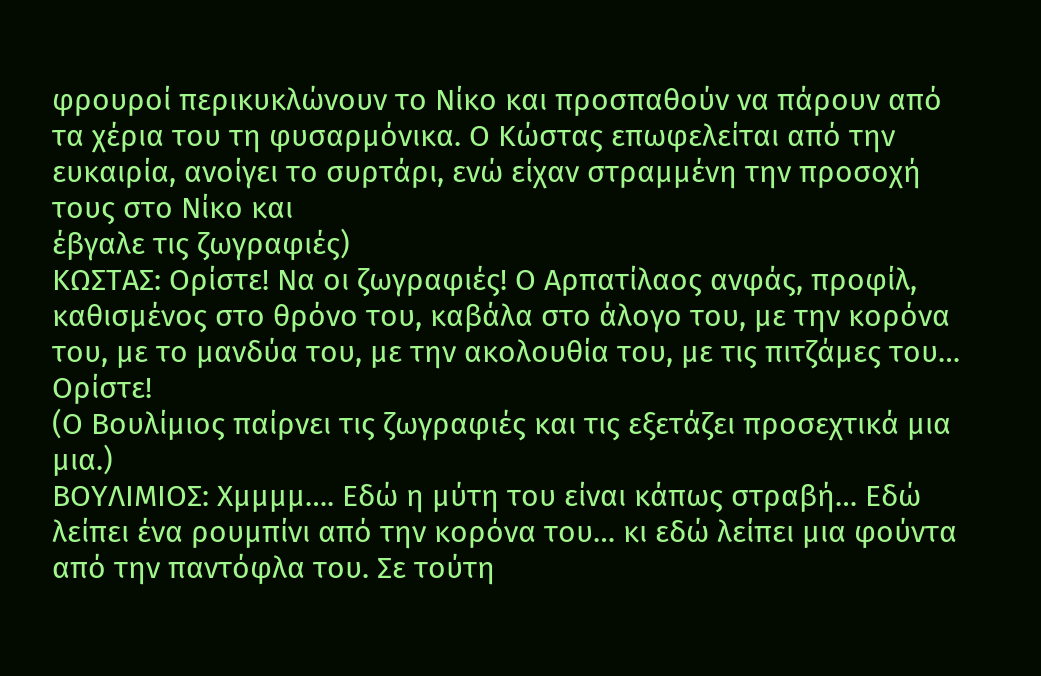φρουροί περικυκλώνουν το Νίκο και προσπαθούν να πάρουν από τα χέρια του τη φυσαρμόνικα. Ο Κώστας επωφελείται από την ευκαιρία, ανοίγει το συρτάρι, ενώ είχαν στραμμένη την προσοχή τους στο Νίκο και
έβγαλε τις ζωγραφιές)
ΚΩΣΤΑΣ: Ορίστε! Να οι ζωγραφιές! Ο Αρπατίλαος ανφάς, προφίλ, καθισμένος στο θρόνο του, καβάλα στο άλογο του, με την κορόνα του, με το μανδύα του, με την ακολουθία του, με τις πιτζάμες του… Ορίστε!
(Ο Βουλίμιος παίρνει τις ζωγραφιές και τις εξετάζει προσεχτικά μια μια.)
ΒΟΥΛΙΜΙΟΣ: Χμμμμ…. Εδώ η μύτη του είναι κάπως στραβή… Εδώ λείπει ένα ρουμπίνι από την κορόνα του… κι εδώ λείπει μια φούντα από την παντόφλα του. Σε τούτη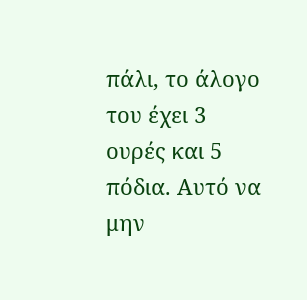πάλι, το άλογο του έχει 3 ουρές και 5 πόδια. Αυτό να μην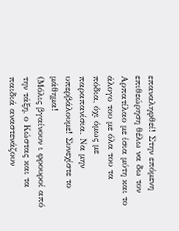επαναληφθεί! Στην επόμενη επιθεώρηση θέλω να δω τον Αρπατίλαο με ίσια μύτη και το άλογο του με όλα του τα πόδια, όχι όμως με παραπανίσια. Να μην υπερβάλουμε! Συνεχίστε το μάθημα!
(Μόλις βγαίνουν ι φρουροί από την τάξη, ο Κώστας και τα παιδιά αναστενάζουν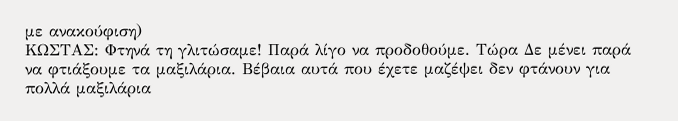με ανακούφιση)
ΚΩΣΤΑΣ: Φτηνά τη γλιτώσαμε! Παρά λίγο να προδοθούμε. Τώρα Δε μένει παρά να φτιάξουμε τα μαξιλάρια. Βέβαια αυτά που έχετε μαζέψει δεν φτάνουν για πολλά μαξιλάρια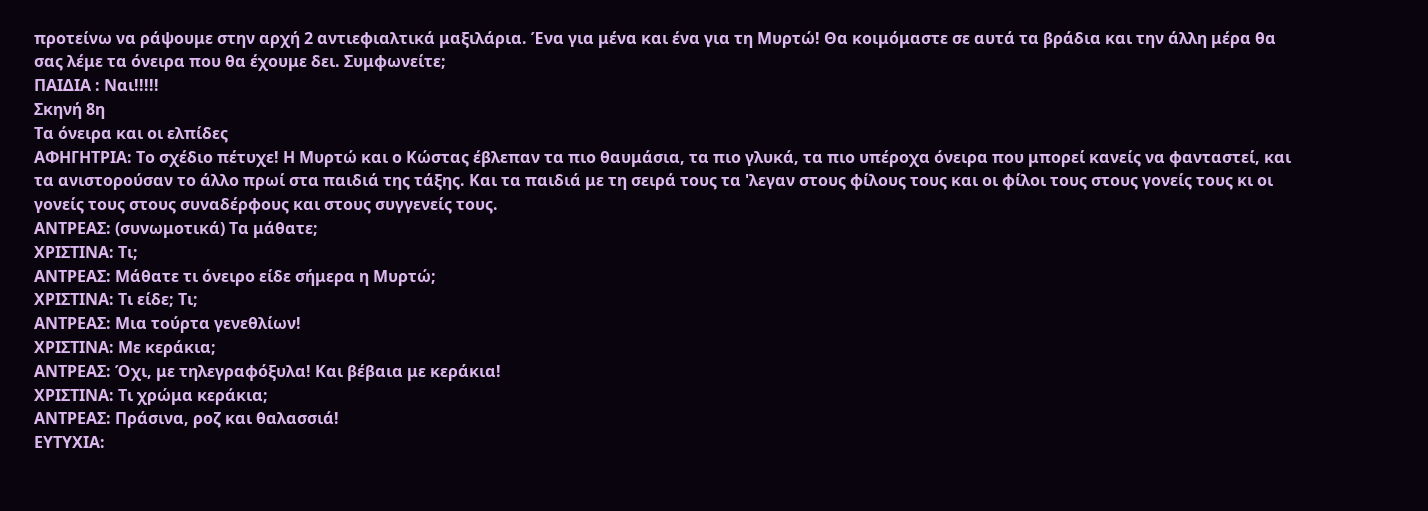προτείνω να ράψουμε στην αρχή 2 αντιεφιαλτικά μαξιλάρια. Ένα για μένα και ένα για τη Μυρτώ! Θα κοιμόμαστε σε αυτά τα βράδια και την άλλη μέρα θα σας λέμε τα όνειρα που θα έχουμε δει. Συμφωνείτε;
ΠΑΙΔΙΑ : Ναι!!!!!
Σκηνή 8η
Τα όνειρα και οι ελπίδες
ΑΦΗΓΗΤΡΙΑ: Το σχέδιο πέτυχε! Η Μυρτώ και ο Κώστας έβλεπαν τα πιο θαυμάσια, τα πιο γλυκά, τα πιο υπέροχα όνειρα που μπορεί κανείς να φανταστεί, και τα ανιστορούσαν το άλλο πρωί στα παιδιά της τάξης. Και τα παιδιά με τη σειρά τους τα 'λεγαν στους φίλους τους και οι φίλοι τους στους γονείς τους κι οι γονείς τους στους συναδέρφους και στους συγγενείς τους.
ΑΝΤΡΕΑΣ: (συνωμοτικά) Τα μάθατε;
ΧΡΙΣΤΙΝΑ: Τι;
ΑΝΤΡΕΑΣ: Μάθατε τι όνειρο είδε σήμερα η Μυρτώ;
ΧΡΙΣΤΙΝΑ: Τι είδε; Τι;
ΑΝΤΡΕΑΣ: Μια τούρτα γενεθλίων!
ΧΡΙΣΤΙΝΑ: Με κεράκια;
ΑΝΤΡΕΑΣ: Όχι, με τηλεγραφόξυλα! Και βέβαια με κεράκια!
ΧΡΙΣΤΙΝΑ: Τι χρώμα κεράκια;
ΑΝΤΡΕΑΣ: Πράσινα, ροζ και θαλασσιά!
ΕΥΤΥΧΙΑ: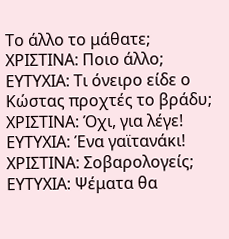Το άλλο το μάθατε;
ΧΡΙΣΤΙΝΑ: Ποιο άλλο;
ΕΥΤΥΧΙΑ: Τι όνειρο είδε ο Κώστας προχτές το βράδυ;
ΧΡΙΣΤΙΝΑ: Όχι, για λέγε!
ΕΥΤΥΧΙΑ: Ένα γαϊτανάκι!
ΧΡΙΣΤΙΝΑ: Σοβαρολογείς;
ΕΥΤΥΧΙΑ: Ψέματα θα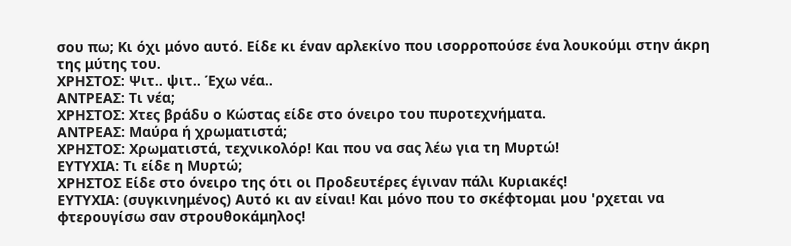σου πω; Κι όχι μόνο αυτό. Είδε κι έναν αρλεκίνο που ισορροπούσε ένα λουκούμι στην άκρη της μύτης του.
ΧΡΗΣΤΟΣ: Ψιτ.. ψιτ.. Έχω νέα..
ΑΝΤΡΕΑΣ: Τι νέα;
ΧΡΗΣΤΟΣ: Χτες βράδυ ο Κώστας είδε στο όνειρο του πυροτεχνήματα.
ΑΝΤΡΕΑΣ: Μαύρα ή χρωματιστά;
ΧΡΗΣΤΟΣ: Χρωματιστά, τεχνικολόρ! Και που να σας λέω για τη Μυρτώ!
ΕΥΤΥΧΙΑ: Τι είδε η Μυρτώ;
ΧΡΗΣΤΟΣ Είδε στο όνειρο της ότι οι Προδευτέρες έγιναν πάλι Κυριακές!
ΕΥΤΥΧΙΑ: (συγκινημένος) Αυτό κι αν είναι! Και μόνο που το σκέφτομαι μου 'ρχεται να φτερουγίσω σαν στρουθοκάμηλος!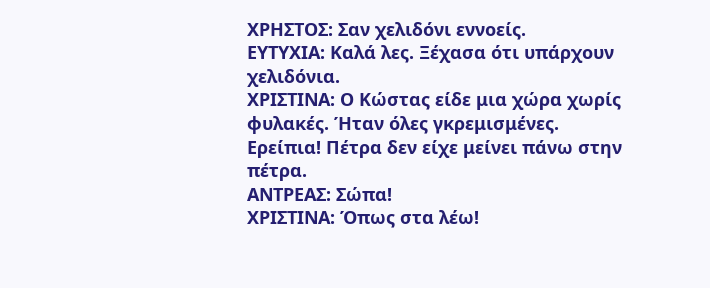ΧΡΗΣΤΟΣ: Σαν χελιδόνι εννοείς.
ΕΥΤΥΧΙΑ: Καλά λες. Ξέχασα ότι υπάρχουν χελιδόνια.
ΧΡΙΣΤΙΝΑ: Ο Κώστας είδε μια χώρα χωρίς φυλακές. Ήταν όλες γκρεμισμένες. Ερείπια! Πέτρα δεν είχε μείνει πάνω στην πέτρα.
ΑΝΤΡΕΑΣ: Σώπα!
ΧΡΙΣΤΙΝΑ: Όπως στα λέω!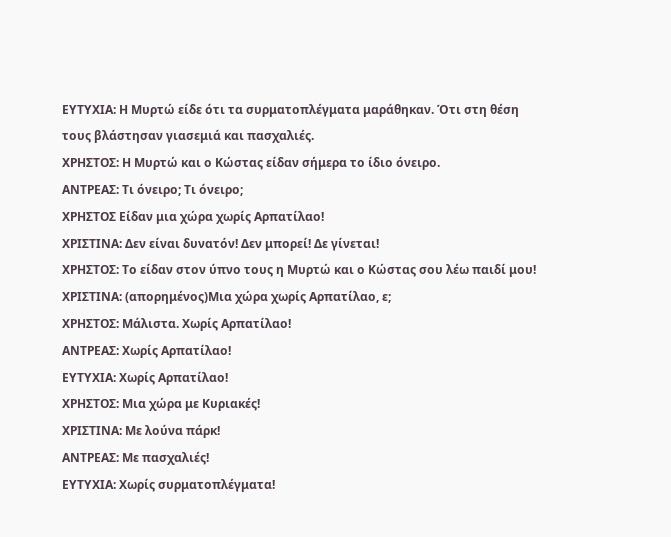ΕΥΤΥΧΙΑ: Η Μυρτώ είδε ότι τα συρματοπλέγματα μαράθηκαν. Ότι στη θέση τους βλάστησαν γιασεμιά και πασχαλιές.
ΧΡΗΣΤΟΣ: Η Μυρτώ και ο Κώστας είδαν σήμερα το ίδιο όνειρο.
ΑΝΤΡΕΑΣ: Τι όνειρο; Τι όνειρο;
ΧΡΗΣΤΟΣ Είδαν μια χώρα χωρίς Αρπατίλαο!
ΧΡΙΣΤΙΝΑ: Δεν είναι δυνατόν! Δεν μπορεί! Δε γίνεται!
ΧΡΗΣΤΟΣ: Το είδαν στον ύπνο τους η Μυρτώ και ο Κώστας σου λέω παιδί μου!
ΧΡΙΣΤΙΝΑ: (απορημένος)Μια χώρα χωρίς Αρπατίλαο, ε;
ΧΡΗΣΤΟΣ: Μάλιστα. Χωρίς Αρπατίλαο!
ΑΝΤΡΕΑΣ: Χωρίς Αρπατίλαο!
ΕΥΤΥΧΙΑ: Χωρίς Αρπατίλαο!
ΧΡΗΣΤΟΣ: Μια χώρα με Κυριακές!
ΧΡΙΣΤΙΝΑ: Με λούνα πάρκ!
ΑΝΤΡΕΑΣ: Με πασχαλιές!
ΕΥΤΥΧΙΑ: Χωρίς συρματοπλέγματα!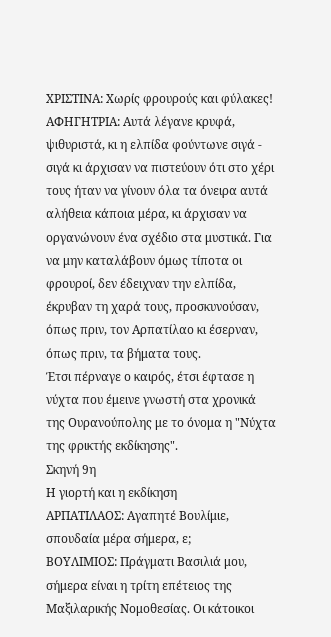ΧΡΙΣΤΙΝΑ: Χωρίς φρουρούς και φύλακες!
ΑΦΗΓΗΤΡΙΑ: Αυτά λέγανε κρυφά, ψιθυριστά, κι η ελπίδα φούντωνε σιγά - σιγά κι άρχισαν να πιστεύουν ότι στο χέρι τους ήταν να γίνουν όλα τα όνειρα αυτά αλήθεια κάποια μέρα, κι άρχισαν να οργανώνουν ένα σχέδιο στα μυστικά. Για να μην καταλάβουν όμως τίποτα οι φρουροί, δεν έδειχναν την ελπίδα, έκρυβαν τη χαρά τους, προσκυνούσαν, όπως πριν, τον Αρπατίλαο κι έσερναν, όπως πριν, τα βήματα τους.
Έτσι πέρναγε ο καιρός, έτσι έφτασε η νύχτα που έμεινε γνωστή στα χρονικά της Ουρανούπολης με το όνομα η "Νύχτα της φρικτής εκδίκησης".
Σκηνή 9η
Η γιορτή και η εκδίκηση
ΑΡΠΑΤΙΛΑΟΣ: Αγαπητέ Βουλίμιε, σπουδαία μέρα σήμερα, ε;
ΒΟΥΛΙΜΙΟΣ: Πράγματι Βασιλιά μου, σήμερα είναι η τρίτη επέτειος της Μαξιλαρικής Νομοθεσίας. Οι κάτοικοι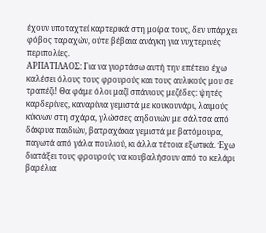έχουν υποταχτεί καρτερικά στη μοίρα τους, δεν υπάρχει φόβος ταραχών, ούτε βέβαια ανάγκη για νυχτερινές περιπολίες.
ΑΡΠΑΤΙΛΑΟΣ: Για να γιορτάσω αυτή την επέτειο έχω καλέσει όλους τους φρουρούς και τους αυλικούς μου σε τραπέζι! Θα φάμε όλοι μαζί σπάνιους μεζέδες: ψητές καρδερίνες, καναρίνια γεμιστά με κουκουνάρι, λαιμούς κύκνων στη σχάρα, γλώσσες αηδονιών με σάλτσα από δάκρυα παιδιών, βατραχάκια γεμιστά με βατόμουρα, παγωτά από γάλα πουλιού, κι άλλα τέτοια εξωτικά. Έχω διατάξει τους φρουρούς να κουβαλήσουν από το κελάρι βαρέλια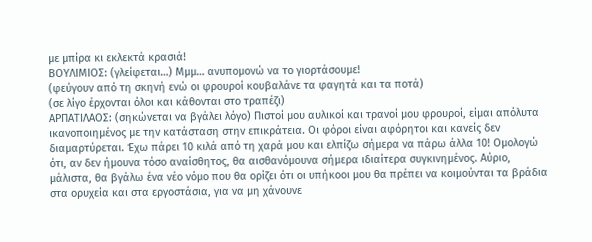με μπίρα κι εκλεκτά κρασιά!
ΒΟΥΛΙΜΙΟΣ: (γλείφεται…) Μμμ… ανυπομονώ να το γιορτάσουμε!
(φεύγουν από τη σκηνή ενώ οι φρουροί κουβαλάνε τα φαγητά και τα ποτά)
(σε λίγο έρχονται όλοι και κάθονται στο τραπέζι)
ΑΡΠΑΤΙΛΑΟΣ: (σηκώνεται να βγάλει λόγο) Πιστοί μου αυλικοί και τρανοί μου φρουροί, είμαι απόλυτα ικανοποιημένος με την κατάσταση στην επικράτεια. Οι φόροι είναι αφόρητοι και κανείς δεν διαμαρτύρεται. Έχω πάρει 10 κιλά από τη χαρά μου και ελπίζω σήμερα να πάρω άλλα 10! Ομολογώ ότι, αν δεν ήμουνα τόσο αναίσθητος, θα αισθανόμουνα σήμερα ιδιαίτερα συγκινημένος. Αύριο, μάλιστα, θα βγάλω ένα νέο νόμο που θα ορίζει ότι οι υπήκοοι μου θα πρέπει να κοιμούνται τα βράδια στα ορυχεία και στα εργοστάσια, για να μη χάνουνε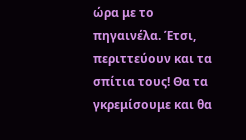ώρα με το πηγαινέλα. Έτσι, περιττεύουν και τα σπίτια τους! Θα τα γκρεμίσουμε και θα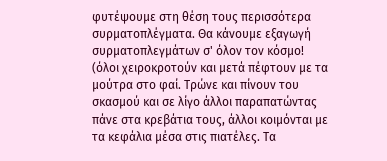φυτέψουμε στη θέση τους περισσότερα συρματοπλέγματα. Θα κάνουμε εξαγωγή συρματοπλεγμάτων σ' όλον τον κόσμο!
(όλοι χειροκροτούν και μετά πέφτουν με τα μούτρα στο φαί. Τρώνε και πίνουν του σκασμού και σε λίγο άλλοι παραπατώντας πάνε στα κρεβάτια τους, άλλοι κοιμόνται με τα κεφάλια μέσα στις πιατέλες. Τα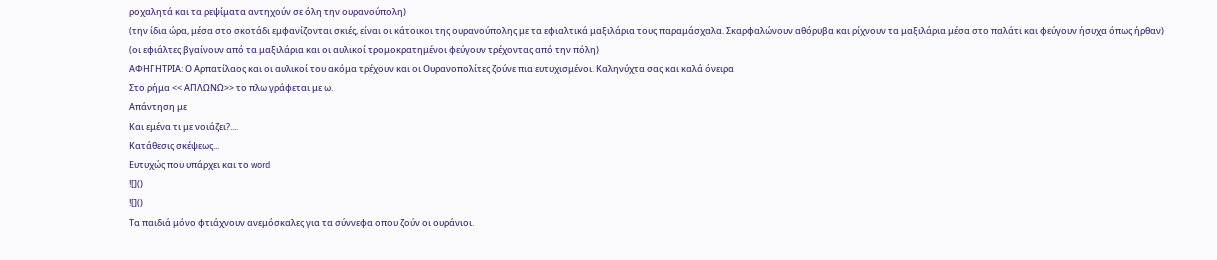ροχαλητά και τα ρεψίματα αντηχούν σε όλη την ουρανούπολη)
(την ίδια ώρα, μέσα στο σκοτάδι εμφανίζονται σκιές, είναι οι κάτοικοι της ουρανούπολης με τα εφιαλτικά μαξιλάρια τους παραμάσχαλα. Σκαρφαλώνουν αθόρυβα και ρίχνουν τα μαξιλάρια μέσα στο παλάτι και φεύγουν ήσυχα όπως ήρθαν)
(οι εφιάλτες βγαίνουν από τα μαξιλάρια και οι αυλικοί τρομοκρατημένοι φεύγουν τρέχοντας από την πόλη)
ΑΦΗΓΗΤΡΙΑ: Ο Αρπατίλαος και οι αυλικοί του ακόμα τρέχουν και οι Ουρανοπολίτες ζούνε πια ευτυχισμένοι. Καληνύχτα σας και καλά όνειρα
Στο ρήμα << ΑΠΛΩΝΩ>> το πλω γράφεται με ω.
Απάντηση με
Και εμένα τι με νοιάζει?....
Κατάθεσις σκέψεως...
Ευτυχώς που υπάρχει και το word
![]()
![]()
Τα παιδιά μόνο φτιάχνουν ανεμόσκαλες για τα σύννεφα οπου ζούν οι ουράνιοι.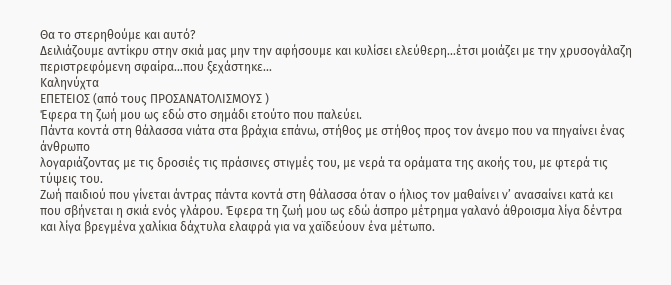Θα το στερηθούμε και αυτό?
Δειλιάζουμε αντίκρυ στην σκιά μας μην την αφήσουμε και κυλίσει ελεύθερη...έτσι μοιάζει με την χρυσογάλαζη περιστρεφόμενη σφαίρα...που ξεχάστηκε...
Καληνύχτα
ΕΠΕΤΕΙΟΣ (από τους ΠΡΟΣΑΝΑΤΟΛΙΣΜΟΥΣ )
Έφερα τη ζωή μου ως εδώ στο σημάδι ετούτο που παλεύει.
Πάντα κοντά στη θάλασσα νιάτα στα βράχια επάνω, στήθος με στήθος προς τον άνεμο που να πηγαίνει ένας άνθρωπο
λογαριάζοντας με τις δροσιές τις πράσινες στιγμές του, με νερά τα οράματα της ακοής του, με φτερά τις τύψεις του.
Ζωή παιδιού που γίνεται άντρας πάντα κοντά στη θάλασσα όταν ο ήλιος τον μαθαίνει ν’ ανασαίνει κατά κει που σβήνεται η σκιά ενός γλάρου. Έφερα τη ζωή μου ως εδώ άσπρο μέτρημα γαλανό άθροισμα λίγα δέντρα και λίγα βρεγμένα χαλίκια δάχτυλα ελαφρά για να χαϊδεύουν ένα μέτωπο.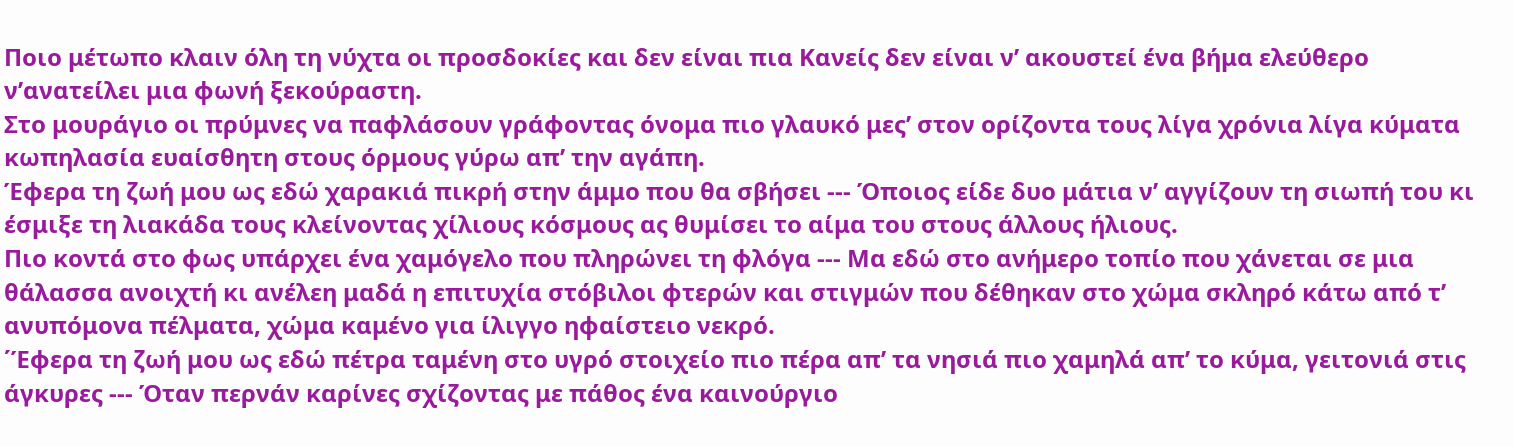Ποιο μέτωπο κλαιν όλη τη νύχτα οι προσδοκίες και δεν είναι πια Κανείς δεν είναι ν’ ακουστεί ένα βήμα ελεύθερο ν’ανατείλει μια φωνή ξεκούραστη.
Στο μουράγιο οι πρύμνες να παφλάσουν γράφοντας όνομα πιο γλαυκό μες’ στον ορίζοντα τους λίγα χρόνια λίγα κύματα κωπηλασία ευαίσθητη στους όρμους γύρω απ’ την αγάπη.
Έφερα τη ζωή μου ως εδώ χαρακιά πικρή στην άμμο που θα σβήσει --- Όποιος είδε δυο μάτια ν’ αγγίζουν τη σιωπή του κι έσμιξε τη λιακάδα τους κλείνοντας χίλιους κόσμους ας θυμίσει το αίμα του στους άλλους ήλιους.
Πιο κοντά στο φως υπάρχει ένα χαμόγελο που πληρώνει τη φλόγα --- Μα εδώ στο ανήμερο τοπίο που χάνεται σε μια θάλασσα ανοιχτή κι ανέλεη μαδά η επιτυχία στόβιλοι φτερών και στιγμών που δέθηκαν στο χώμα σκληρό κάτω από τ’ ανυπόμονα πέλματα, χώμα καμένο για ίλιγγο ηφαίστειο νεκρό.
΄Έφερα τη ζωή μου ως εδώ πέτρα ταμένη στο υγρό στοιχείο πιο πέρα απ’ τα νησιά πιο χαμηλά απ’ το κύμα, γειτονιά στις άγκυρες --- Όταν περνάν καρίνες σχίζοντας με πάθος ένα καινούργιο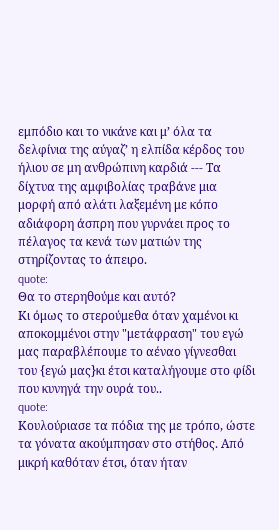εμπόδιο και το νικάνε και μ’ όλα τα δελφίνια της αύγαζ’ η ελπίδα κέρδος του ήλιου σε μη ανθρώπινη καρδιά --- Τα δίχτυα της αμφιβολίας τραβάνε μια μορφή από αλάτι λαξεμένη με κόπο αδιάφορη άσπρη που γυρνάει προς το πέλαγος τα κενά των ματιών της στηρίζοντας το άπειρο.
quote:
Θα το στερηθούμε και αυτό?
Κι όμως το στερούμεθα όταν χαμένοι κι αποκομμένοι στην "μετάφραση" του εγώ μας παραβλέπουμε το αέναο γίγνεσθαι του {εγώ μας}κι έτσι καταλήγουμε στο φίδι που κυνηγά την ουρά του..
quote:
Κουλούριασε τα πόδια της με τρόπο, ώστε τα γόνατα ακούμπησαν στο στήθος. Από μικρή καθόταν έτσι, όταν ήταν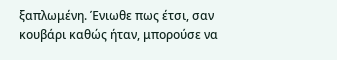ξαπλωμένη. Ένιωθε πως έτσι, σαν κουβάρι καθώς ήταν, μπορούσε να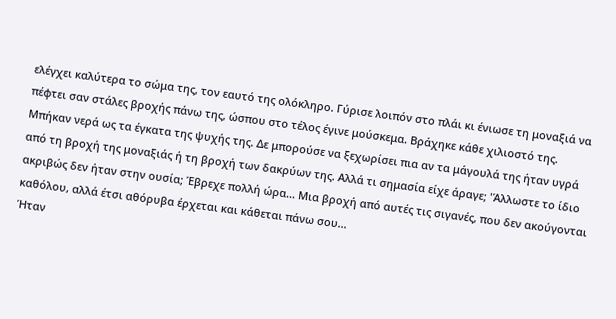ελέγχει καλύτερα το σώμα της, τον εαυτό της ολόκληρο. Γύρισε λοιπόν στο πλάι κι ένιωσε τη μοναξιά να πέφτει σαν στάλες βροχής πάνω της, ώσπου στο τέλος έγινε μούσκεμα. Βράχηκε κάθε χιλιοστό της. Μπήκαν νερά ως τα έγκατα της ψυχής της. Δε μπορούσε να ξεχωρίσει πια αν τα μάγουλά της ήταν υγρά από τη βροχή της μοναξιάς ή τη βροχή των δακρύων της. Αλλά τι σημασία είχε άραγε; 'Άλλωστε το ίδιο ακριβώς δεν ήταν στην ουσία; Έβρεχε πολλή ώρα... Μια βροχή από αυτές τις σιγανές, που δεν ακούγονται καθόλου, αλλά έτσι αθόρυβα έρχεται και κάθεται πάνω σου...
Ήταν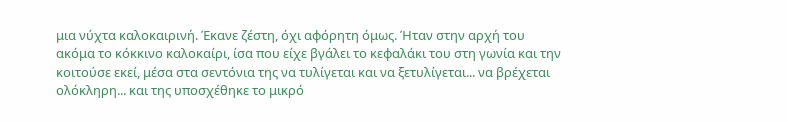μια νύχτα καλοκαιρινή. Έκανε ζέστη, όχι αφόρητη όμως. Ήταν στην αρχή του ακόμα το κόκκινο καλοκαίρι, ίσα που είχε βγάλει το κεφαλάκι του στη γωνία και την κοιτούσε εκεί, μέσα στα σεντόνια της να τυλίγεται και να ξετυλίγεται... να βρέχεται ολόκληρη... και της υποσχέθηκε το μικρό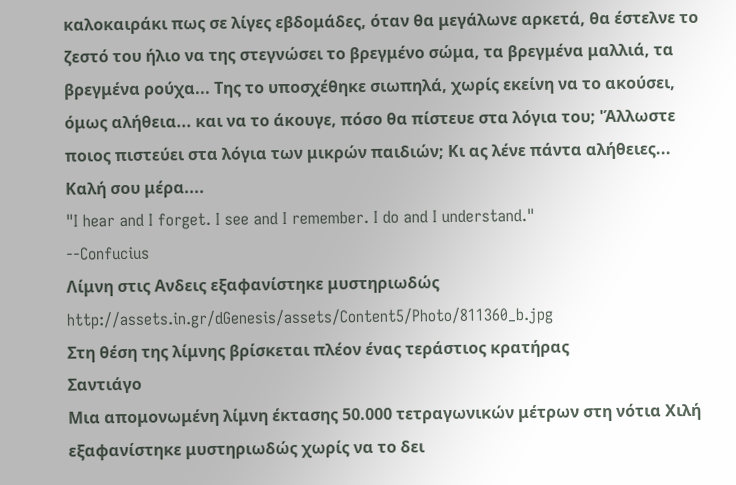καλοκαιράκι πως σε λίγες εβδομάδες, όταν θα μεγάλωνε αρκετά, θα έστελνε το ζεστό του ήλιο να της στεγνώσει το βρεγμένο σώμα, τα βρεγμένα μαλλιά, τα βρεγμένα ρούχα... Της το υποσχέθηκε σιωπηλά, χωρίς εκείνη να το ακούσει, όμως αλήθεια... και να το άκουγε, πόσο θα πίστευε στα λόγια του; 'Άλλωστε ποιος πιστεύει στα λόγια των μικρών παιδιών; Κι ας λένε πάντα αλήθειες...
Καλή σου μέρα....
"I hear and I forget. I see and I remember. I do and I understand."
--Confucius
Λίμνη στις Ανδεις εξαφανίστηκε μυστηριωδώς
http://assets.in.gr/dGenesis/assets/Content5/Photo/811360_b.jpg
Στη θέση της λίμνης βρίσκεται πλέον ένας τεράστιος κρατήρας
Σαντιάγο
Μια απομονωμένη λίμνη έκτασης 50.000 τετραγωνικών μέτρων στη νότια Χιλή εξαφανίστηκε μυστηριωδώς χωρίς να το δει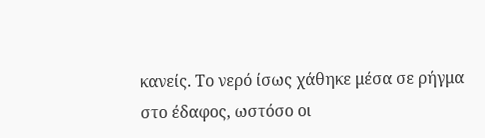κανείς. Το νερό ίσως χάθηκε μέσα σε ρήγμα στο έδαφος, ωστόσο οι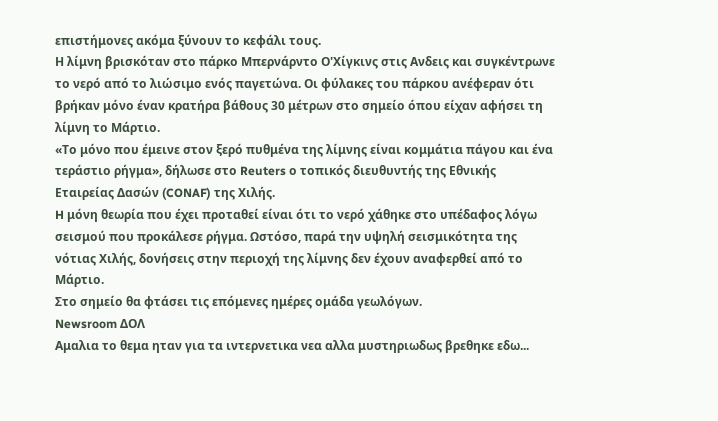επιστήμονες ακόμα ξύνουν το κεφάλι τους.
Η λίμνη βρισκόταν στο πάρκο Μπερνάρντο Ο'Χίγκινς στις Ανδεις και συγκέντρωνε το νερό από το λιώσιμο ενός παγετώνα. Οι φύλακες του πάρκου ανέφεραν ότι βρήκαν μόνο έναν κρατήρα βάθους 30 μέτρων στο σημείο όπου είχαν αφήσει τη λίμνη το Μάρτιο.
«Το μόνο που έμεινε στον ξερό πυθμένα της λίμνης είναι κομμάτια πάγου και ένα τεράστιο ρήγμα», δήλωσε στο Reuters ο τοπικός διευθυντής της Εθνικής Εταιρείας Δασών (CONAF) της Χιλής.
H μόνη θεωρία που έχει προταθεί είναι ότι το νερό χάθηκε στο υπέδαφος λόγω σεισμού που προκάλεσε ρήγμα. Ωστόσο, παρά την υψηλή σεισμικότητα της νότιας Χιλής, δονήσεις στην περιοχή της λίμνης δεν έχουν αναφερθεί από το Μάρτιο.
Στο σημείο θα φτάσει τις επόμενες ημέρες ομάδα γεωλόγων.
Newsroom ΔΟΛ
Αμαλια το θεμα ηταν για τα ιντερνετικα νεα αλλα μυστηριωδως βρεθηκε εδω...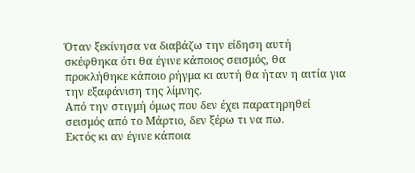Όταν ξεκίνησα να διαβάζω την είδηση αυτή σκέφθηκα ότι θα έγινε κάποιος σεισμός, θα προκλήθηκε κάποιο ρήγμα κι αυτή θα ήταν η αιτία για την εξαφάνιση της λίμνης.
Από την στιγμή όμως που δεν έχει παρατηρηθεί σεισμός από το Μάρτιο, δεν ξέρω τι να πω.
Εκτός κι αν έγινε κάποια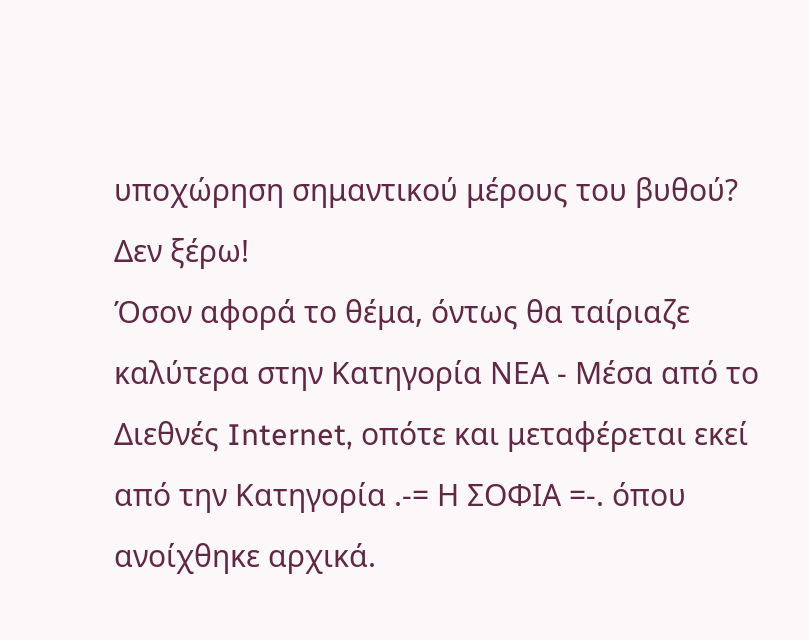υποχώρηση σημαντικού μέρους του βυθού? Δεν ξέρω!
Όσον αφορά το θέμα, όντως θα ταίριαζε καλύτερα στην Κατηγορία ΝΕΑ - Μέσα από το Διεθνές Internet, οπότε και μεταφέρεται εκεί από την Κατηγορία .-= Η ΣΟΦΙΑ =-. όπου ανοίχθηκε αρχικά.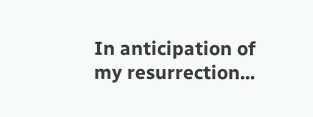In anticipation of my resurrection...